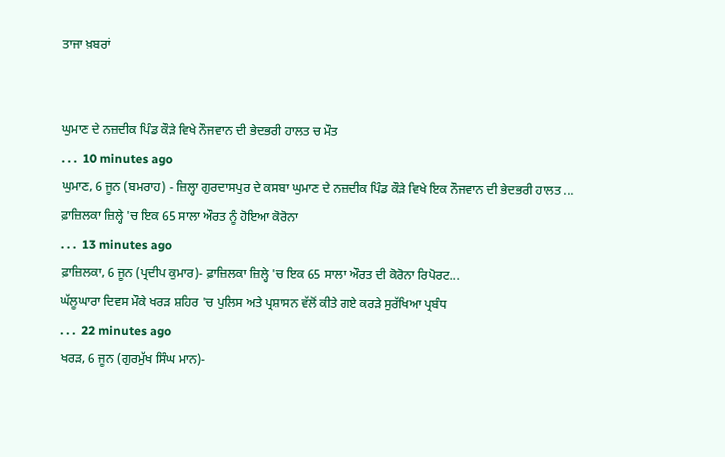ਤਾਜਾ ਖ਼ਬਰਾਂ


ਘੁਮਾਣ ਦੇ ਨਜ਼ਦੀਕ ਪਿੰਡ ਕੌੜੇ ਵਿਖੇ ਨੌਜਵਾਨ ਦੀ ਭੇਦਭਰੀ ਹਾਲਤ ਚ ਮੌਤ
. . .  10 minutes ago
ਘੁਮਾਣ, 6 ਜੂਨ (ਬਮਰਾਹ) - ਜ਼ਿਲ੍ਹਾ ਗੁਰਦਾਸਪੁਰ ਦੇ ਕਸਬਾ ਘੁਮਾਣ ਦੇ ਨਜ਼ਦੀਕ ਪਿੰਡ ਕੌੜੇ ਵਿਖੇ ਇਕ ਨੌਜਵਾਨ ਦੀ ਭੇਦਭਰੀ ਹਾਲਤ ...
ਫ਼ਾਜ਼ਿਲਕਾ ਜ਼ਿਲ੍ਹੇ 'ਚ ਇਕ 65 ਸਾਲਾ ਔਰਤ ਨੂੰ ਹੋਇਆ ਕੋਰੋਨਾ
. . .  13 minutes ago
ਫ਼ਾਜ਼ਿਲਕਾ, 6 ਜੂਨ (ਪ੍ਰਦੀਪ ਕੁਮਾਰ)- ਫ਼ਾਜ਼ਿਲਕਾ ਜ਼ਿਲ੍ਹੇ 'ਚ ਇਕ 65 ਸਾਲਾ ਔਰਤ ਦੀ ਕੋਰੋਨਾ ਰਿਪੋਰਟ...
ਘੱਲੂਘਾਰਾ ਦਿਵਸ ਮੌਕੇ ਖਰੜ ਸ਼ਹਿਰ 'ਚ ਪੁਲਿਸ ਅਤੇ ਪ੍ਰਸ਼ਾਸਨ ਵੱਲੋਂ ਕੀਤੇ ਗਏ ਕਰੜੇ ਸੁਰੱਖਿਆ ਪ੍ਰਬੰਧ
. . .  22 minutes ago
ਖਰੜ, 6 ਜੂਨ (ਗੁਰਮੁੱਖ ਸਿੰਘ ਮਾਨ)-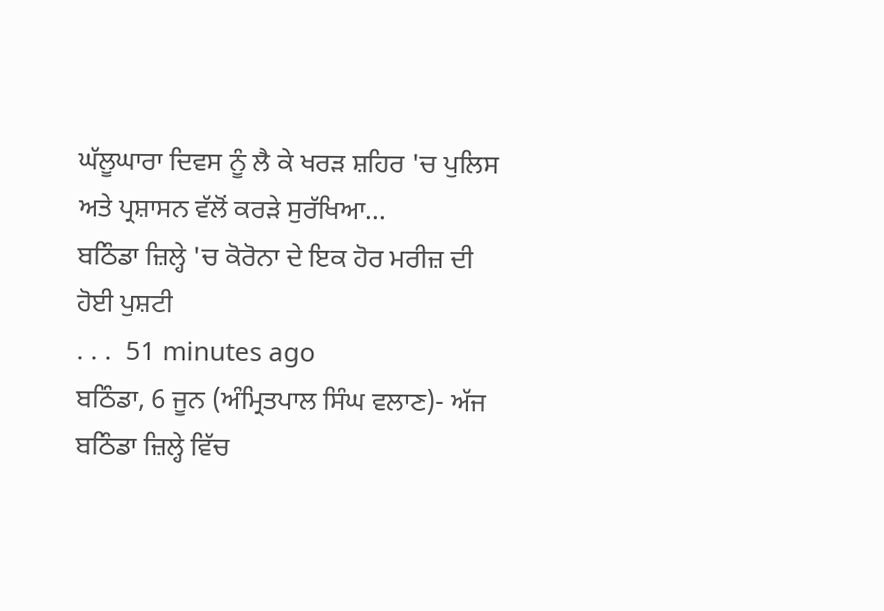ਘੱਲੂਘਾਰਾ ਦਿਵਸ ਨੂੰ ਲੈ ਕੇ ਖਰੜ ਸ਼ਹਿਰ 'ਚ ਪੁਲਿਸ ਅਤੇ ਪ੍ਰਸ਼ਾਸਨ ਵੱਲੋਂ ਕਰੜੇ ਸੁਰੱਖਿਆ...
ਬਠਿੰਡਾ ਜ਼ਿਲ੍ਹੇ 'ਚ ਕੋਰੋਨਾ ਦੇ ਇਕ ਹੋਰ ਮਰੀਜ਼ ਦੀ ਹੋਈ ਪੁਸ਼ਟੀ
. . .  51 minutes ago
ਬਠਿੰਡਾ, 6 ਜੂਨ (ਅੰਮ੍ਰਿਤਪਾਲ ਸਿੰਘ ਵਲਾਣ)- ਅੱਜ ਬਠਿੰਡਾ ਜ਼ਿਲ੍ਹੇ ਵਿੱਚ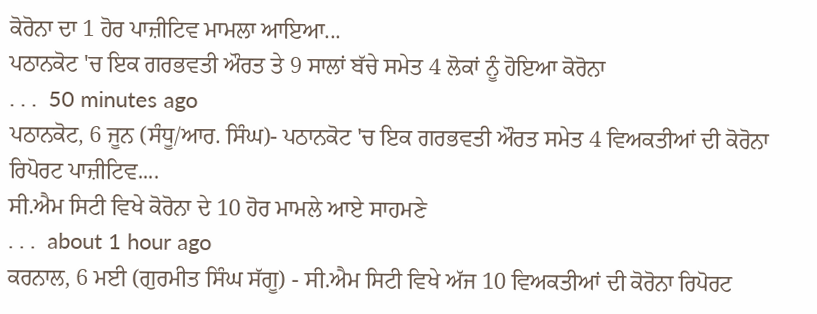ਕੋਰੋਨਾ ਦਾ 1 ਹੋਰ ਪਾਜ਼ੀਟਿਵ ਮਾਮਲਾ ਆਇਆ...
ਪਠਾਨਕੋਟ 'ਚ ਇਕ ਗਰਭਵਤੀ ਔਰਤ ਤੇ 9 ਸਾਲਾਂ ਬੱਚੇ ਸਮੇਤ 4 ਲੋਕਾਂ ਨੂੰ ਹੋਇਆ ਕੋਰੋਨਾ
. . .  50 minutes ago
ਪਠਾਨਕੋਟ, 6 ਜੂਨ (ਸੰਧੂ/ਆਰ. ਸਿੰਘ)- ਪਠਾਨਕੋਟ 'ਚ ਇਕ ਗਰਭਵਤੀ ਔਰਤ ਸਮੇਤ 4 ਵਿਅਕਤੀਆਂ ਦੀ ਕੋਰੋਨਾ ਰਿਪੋਰਟ ਪਾਜ਼ੀਟਿਵ....
ਸੀ.ਐਮ ਸਿਟੀ ਵਿਖੇ ਕੋਰੋਨਾ ਦੇ 10 ਹੋਰ ਮਾਮਲੇ ਆਏ ਸਾਹਮਣੇ
. . .  about 1 hour ago
ਕਰਨਾਲ, 6 ਮਈ (ਗੁਰਮੀਤ ਸਿੰਘ ਸੱਗੂ) - ਸੀ.ਐਮ ਸਿਟੀ ਵਿਖੇ ਅੱਜ 10 ਵਿਅਕਤੀਆਂ ਦੀ ਕੋਰੋਨਾ ਰਿਪੋਰਟ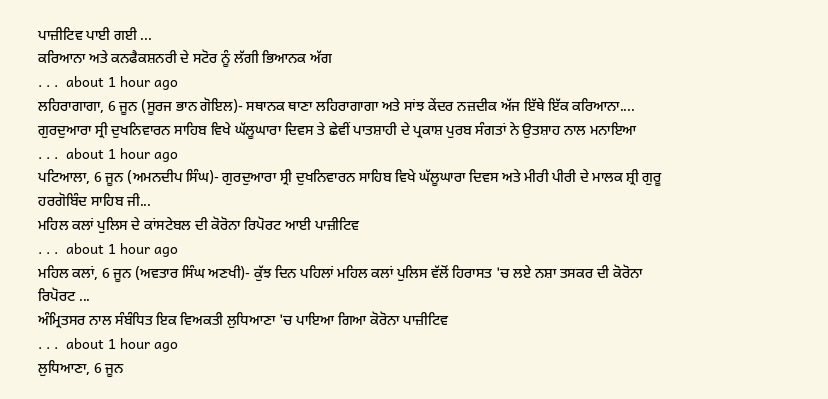ਪਾਜ਼ੀਟਿਵ ਪਾਈ ਗਈ ...
ਕਰਿਆਨਾ ਅਤੇ ਕਨਫੈਕਸ਼ਨਰੀ ਦੇ ਸਟੋਰ ਨੂੰ ਲੱਗੀ ਭਿਆਨਕ ਅੱਗ
. . .  about 1 hour ago
ਲਹਿਰਾਗਾਗਾ, 6 ਜੂਨ (ਸੂਰਜ ਭਾਨ ਗੋਇਲ)- ਸਥਾਨਕ ਥਾਣਾ ਲਹਿਰਾਗਾਗਾ ਅਤੇ ਸਾਂਝ ਕੇਂਦਰ ਨਜ਼ਦੀਕ ਅੱਜ ਇੱਥੇ ਇੱਕ ਕਰਿਆਨਾ....
ਗੁਰਦੁਆਰਾ ਸ੍ਰੀ ਦੁਖਨਿਵਾਰਨ ਸਾਹਿਬ ਵਿਖੇ ਘੱਲੂਘਾਰਾ ਦਿਵਸ ਤੇ ਛੇਵੀਂ ਪਾਤਸ਼ਾਹੀ ਦੇ ਪ੍ਰਕਾਸ਼ ਪੁਰਬ ਸੰਗਤਾਂ ਨੇ ਉਤਸ਼ਾਹ ਨਾਲ ਮਨਾਇਆ
. . .  about 1 hour ago
ਪਟਿਆਲਾ, 6 ਜੂਨ (ਅਮਨਦੀਪ ਸਿੰਘ)- ਗੁਰਦੁਆਰਾ ਸ੍ਰੀ ਦੁਖਨਿਵਾਰਨ ਸਾਹਿਬ ਵਿਖੇ ਘੱਲੂਘਾਰਾ ਦਿਵਸ ਅਤੇ ਮੀਰੀ ਪੀਰੀ ਦੇ ਮਾਲਕ ਸ਼੍ਰੀ ਗੁਰੂ ਹਰਗੋਬਿੰਦ ਸਾਹਿਬ ਜੀ...
ਮਹਿਲ ਕਲਾਂ ਪੁਲਿਸ ਦੇ ਕਾਂਸਟੇਬਲ ਦੀ ਕੋਰੋਨਾ ਰਿਪੋਰਟ ਆਈ ਪਾਜ਼ੀਟਿਵ
. . .  about 1 hour ago
ਮਹਿਲ ਕਲਾਂ, 6 ਜੂਨ (ਅਵਤਾਰ ਸਿੰਘ ਅਣਖੀ)- ਕੁੱਝ ਦਿਨ ਪਹਿਲਾਂ ਮਹਿਲ ਕਲਾਂ ਪੁਲਿਸ ਵੱਲੋਂ ਹਿਰਾਸਤ 'ਚ ਲਏ ਨਸ਼ਾ ਤਸਕਰ ਦੀ ਕੋਰੋਨਾ ਰਿਪੋਰਟ ...
ਅੰਮ੍ਰਿਤਸਰ ਨਾਲ ਸੰਬੰਧਿਤ ਇਕ ਵਿਅਕਤੀ ਲੁਧਿਆਣਾ 'ਚ ਪਾਇਆ ਗਿਆ ਕੋਰੋਨਾ ਪਾਜ਼ੀਟਿਵ
. . .  about 1 hour ago
ਲੁਧਿਆਣਾ, 6 ਜੂਨ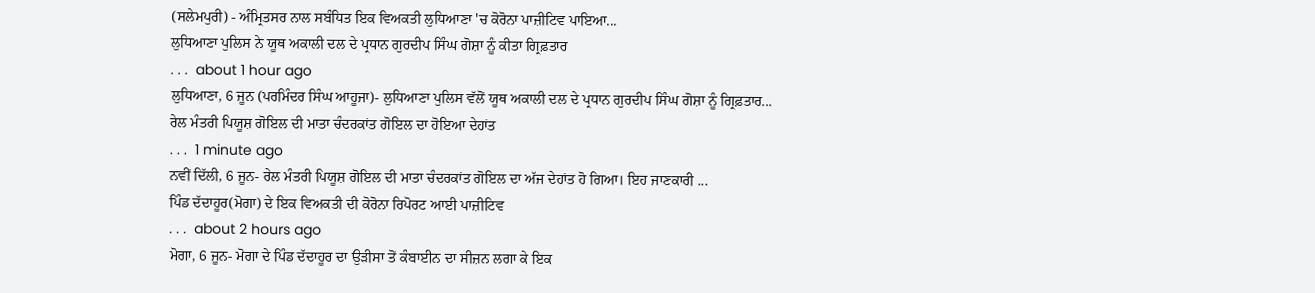(ਸਲੇਮਪੁਰੀ) - ਅੰਮ੍ਰਿਤਸਰ ਨਾਲ ਸਬੰਧਿਤ ਇਕ ਵਿਅਕਤੀ ਲੁਧਿਆਣਾ 'ਚ ਕੋਰੋਨਾ ਪਾਜ਼ੀਟਿਵ ਪਾਇਆ...
ਲੁਧਿਆਣਾ ਪੁਲਿਸ ਨੇ ਯੂਥ ਅਕਾਲੀ ਦਲ ਦੇ ਪ੍ਰਧਾਨ ਗੁਰਦੀਪ ਸਿੰਘ ਗੋਸ਼ਾ ਨੂੰ ਕੀਤਾ ਗ੍ਰਿਫ਼ਤਾਰ
. . .  about 1 hour ago
ਲੁਧਿਆਣਾ, 6 ਜੂਨ (ਪਰਮਿੰਦਰ ਸਿੰਘ ਆਹੂਜਾ)- ਲੁਧਿਆਣਾ ਪੁਲਿਸ ਵੱਲੋਂ ਯੂਥ ਅਕਾਲੀ ਦਲ ਦੇ ਪ੍ਰਧਾਨ ਗੁਰਦੀਪ ਸਿੰਘ ਗੋਸ਼ਾ ਨੂੰ ਗ੍ਰਿਫ਼ਤਾਰ...
ਰੇਲ ਮੰਤਰੀ ਪਿਯੂਸ਼ ਗੋਇਲ ਦੀ ਮਾਤਾ ਚੰਦਰਕਾਂਤ ਗੋਇਲ ਦਾ ਹੋਇਆ ਦੇਹਾਂਤ
. . .  1 minute ago
ਨਵੀਂ ਦਿੱਲੀ, 6 ਜੂਨ- ਰੇਲ ਮੰਤਰੀ ਪਿਯੂਸ਼ ਗੋਇਲ ਦੀ ਮਾਤਾ ਚੰਦਰਕਾਂਤ ਗੋਇਲ ਦਾ ਅੱਜ ਦੇਹਾਂਤ ਹੋ ਗਿਆ। ਇਹ ਜਾਣਕਾਰੀ ...
ਪਿੰਡ ਦੱਦਾਹੂਰ(ਮੋਗਾ) ਦੇ ਇਕ ਵਿਅਕਤੀ ਦੀ ਕੋਰੋਨਾ ਰਿਪੋਰਟ ਆਈ ਪਾਜ਼ੀਟਿਵ
. . .  about 2 hours ago
ਮੋਗਾ, 6 ਜੂਨ- ਮੋਗਾ ਦੇ ਪਿੰਡ ਦੱਦਾਹੂਰ ਦਾ ਉੜੀਸਾ ਤੋਂ ਕੰਬਾਈਨ ਦਾ ਸੀਜ਼ਨ ਲਗਾ ਕੇ ਇਕ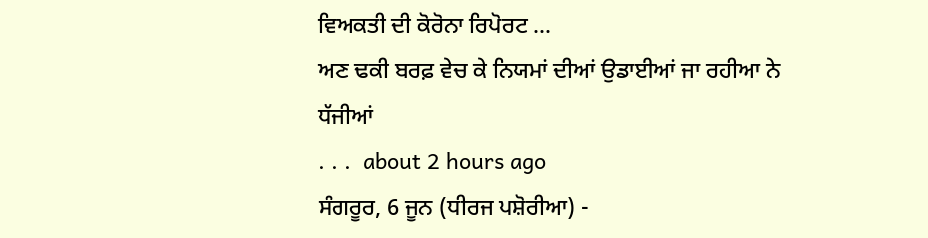ਵਿਅਕਤੀ ਦੀ ਕੋਰੋਨਾ ਰਿਪੋਰਟ ...
ਅਣ ਢਕੀ ਬਰਫ਼ ਵੇਚ ਕੇ ਨਿਯਮਾਂ ਦੀਆਂ ਉਡਾਈਆਂ ਜਾ ਰਹੀਆ ਨੇ ਧੱਜੀਆਂ
. . .  about 2 hours ago
ਸੰਗਰੂਰ, 6 ਜੂਨ (ਧੀਰਜ ਪਸ਼ੋਰੀਆ) -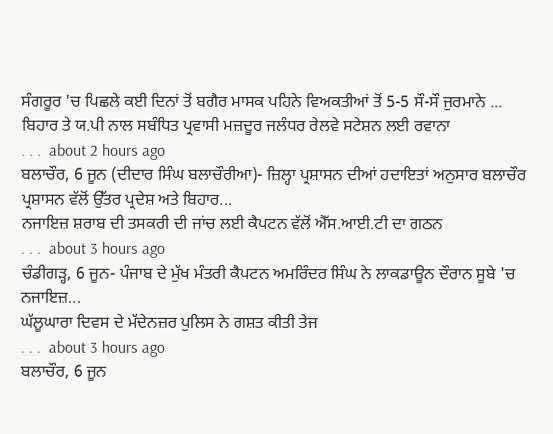ਸੰਗਰੂਰ 'ਚ ਪਿਛਲੇ ਕਈ ਦਿਨਾਂ ਤੋਂ ਬਗੈਰ ਮਾਸਕ ਪਹਿਨੇ ਵਿਅਕਤੀਆਂ ਤੋਂ 5-5 ਸੌ-ਸੌ ਜੁਰਮਾਨੇ ...
ਬਿਹਾਰ ਤੇ ਯ.ਪੀ ਨਾਲ ਸਬੰਧਿਤ ਪ੍ਰਵਾਸੀ ਮਜ਼ਦੂਰ ਜਲੰਧਰ ਰੇਲਵੇ ਸਟੇਸ਼ਨ ਲਈ ਰਵਾਨਾ
. . .  about 2 hours ago
ਬਲਾਚੌਰ, 6 ਜੂਨ (ਦੀਦਾਰ ਸਿੰਘ ਬਲਾਚੌਰੀਆ)- ਜ਼ਿਲ੍ਹਾ ਪ੍ਰਸ਼ਾਸਨ ਦੀਆਂ ਹਦਾਇਤਾਂ ਅਨੁਸਾਰ ਬਲਾਚੌਰ ਪ੍ਰਸ਼ਾਸਨ ਵੱਲੋਂ ਉੱਤਰ ਪ੍ਰਦੇਸ਼ ਅਤੇ ਬਿਹਾਰ...
ਨਜਾਇਜ਼ ਸ਼ਰਾਬ ਦੀ ਤਸਕਰੀ ਦੀ ਜਾਂਚ ਲਈ ਕੈਪਟਨ ਵੱਲੋਂ ਐੱਸ.ਆਈ.ਟੀ ਦਾ ਗਠਨ
. . .  about 3 hours ago
ਚੰਡੀਗੜ੍ਹ, 6 ਜੂਨ- ਪੰਜਾਬ ਦੇ ਮੁੱਖ ਮੰਤਰੀ ਕੈਪਟਨ ਅਮਰਿੰਦਰ ਸਿੰਘ ਨੇ ਲਾਕਡਾਊਨ ਦੌਰਾਨ ਸੂਬੇ 'ਚ ਨਜਾਇਜ਼...
ਘੱਲੂਘਾਰਾ ਦਿਵਸ ਦੇ ਮੱਦੇਨਜ਼ਰ ਪੁਲਿਸ ਨੇ ਗਸ਼ਤ ਕੀਤੀ ਤੇਜ
. . .  about 3 hours ago
ਬਲਾਚੌਰ, 6 ਜੂਨ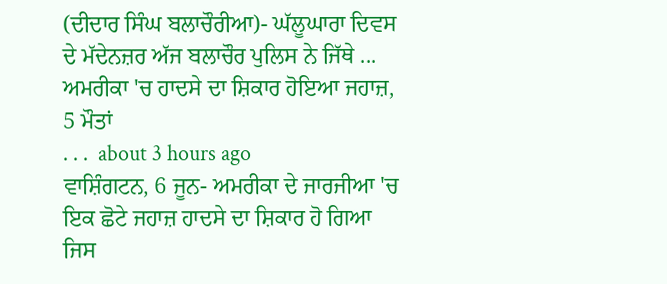(ਦੀਦਾਰ ਸਿੰਘ ਬਲਾਚੌਰੀਆ)- ਘੱਲੂਘਾਰਾ ਦਿਵਸ ਦੇ ਮੱਦੇਨਜ਼ਰ ਅੱਜ ਬਲਾਚੌਰ ਪੁਲਿਸ ਨੇ ਜਿੱਥੇ ...
ਅਮਰੀਕਾ 'ਚ ਹਾਦਸੇ ਦਾ ਸ਼ਿਕਾਰ ਹੋਇਆ ਜਹਾਜ਼, 5 ਮੌਤਾਂ
. . .  about 3 hours ago
ਵਾਸ਼ਿੰਗਟਨ, 6 ਜੂਨ- ਅਮਰੀਕਾ ਦੇ ਜਾਰਜੀਆ 'ਚ ਇਕ ਛੋਟੇ ਜਹਾਜ਼ ਹਾਦਸੇ ਦਾ ਸ਼ਿਕਾਰ ਹੋ ਗਿਆ ਜਿਸ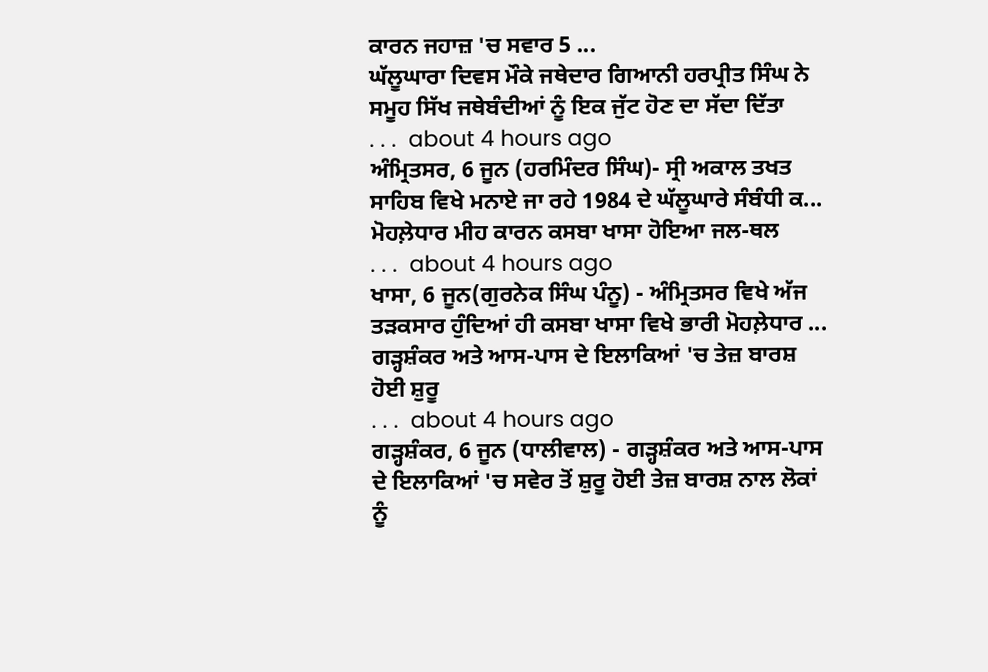ਕਾਰਨ ਜਹਾਜ਼ 'ਚ ਸਵਾਰ 5 ...
ਘੱਲੂਘਾਰਾ ਦਿਵਸ ਮੌਕੇ ਜਥੇਦਾਰ ਗਿਆਨੀ ਹਰਪ੍ਰੀਤ ਸਿੰਘ ਨੇ ਸਮੂਹ ਸਿੱਖ ਜਥੇਬੰਦੀਆਂ ਨੂੰ ਇਕ ਜੁੱਟ ਹੋਣ ਦਾ ਸੱਦਾ ਦਿੱਤਾ
. . .  about 4 hours ago
ਅੰਮ੍ਰਿਤਸਰ, 6 ਜੂਨ (ਹਰਮਿੰਦਰ ਸਿੰਘ)- ਸ੍ਰੀ ਅਕਾਲ ਤਖਤ ਸਾਹਿਬ ਵਿਖੇ ਮਨਾਏ ਜਾ ਰਹੇ 1984 ਦੇ ਘੱਲੂਘਾਰੇ ਸੰਬੰਧੀ ਕ...
ਮੋਹਲ਼ੇਧਾਰ ਮੀਹ ਕਾਰਨ ਕਸਬਾ ਖਾਸਾ ਹੋਇਆ ਜਲ-ਥਲ
. . .  about 4 hours ago
ਖਾਸਾ, 6 ਜੂਨ(ਗੁਰਨੇਕ ਸਿੰਘ ਪੰਨੂ) - ਅੰਮ੍ਰਿਤਸਰ ਵਿਖੇ ਅੱਜ ਤੜਕਸਾਰ ਹੁੰਦਿਆਂ ਹੀ ਕਸਬਾ ਖਾਸਾ ਵਿਖੇ ਭਾਰੀ ਮੋਹਲ਼ੇਧਾਰ ...
ਗੜ੍ਹਸ਼ੰਕਰ ਅਤੇ ਆਸ-ਪਾਸ ਦੇ ਇਲਾਕਿਆਂ 'ਚ ਤੇਜ਼ ਬਾਰਸ਼ ਹੋਈ ਸ਼ੁਰੂ
. . .  about 4 hours ago
ਗੜ੍ਹਸ਼ੰਕਰ, 6 ਜੂਨ (ਧਾਲੀਵਾਲ) - ਗੜ੍ਹਸ਼ੰਕਰ ਅਤੇ ਆਸ-ਪਾਸ ਦੇ ਇਲਾਕਿਆਂ 'ਚ ਸਵੇਰ ਤੋਂ ਸ਼ੁਰੂ ਹੋਈ ਤੇਜ਼ ਬਾਰਸ਼ ਨਾਲ ਲੋਕਾਂ ਨੂੰ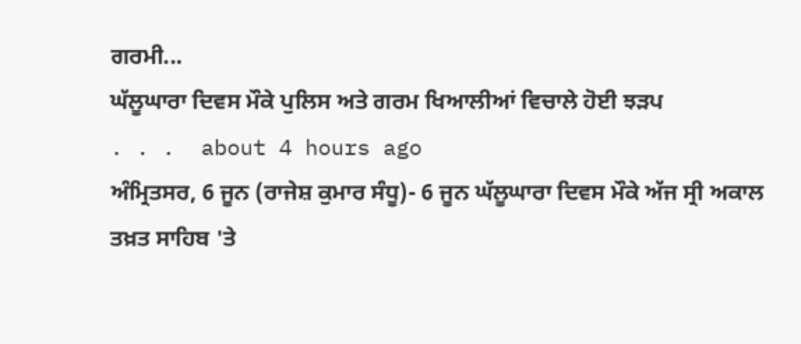ਗਰਮੀ...
ਘੱਲੂਘਾਰਾ ਦਿਵਸ ਮੌਕੇ ਪੁਲਿਸ ਅਤੇ ਗਰਮ ਖਿਆਲੀਆਂ ਵਿਚਾਲੇ ਹੋਈ ਝੜਪ
. . .  about 4 hours ago
ਅੰਮ੍ਰਿਤਸਰ, 6 ਜੂਨ (ਰਾਜੇਸ਼ ਕੁਮਾਰ ਸੰਧੂ)- 6 ਜੂਨ ਘੱਲੂਘਾਰਾ ਦਿਵਸ ਮੌਕੇ ਅੱਜ ਸ੍ਰੀ ਅਕਾਲ ਤਖ਼ਤ ਸਾਹਿਬ 'ਤੇ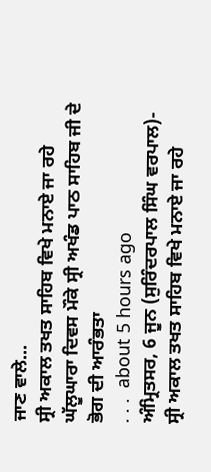ਜਾਣ ਵਾਲੇ...
ਸ੍ਰੀ ਅਕਾਲ ਤਖਤ ਸਾਹਿਬ ਵਿਖੇ ਮਨਾਏ ਜਾ ਰਹੇ ਘੱਲੂਘਾਰਾ ਦਿਵਸ ਮੌਕੇ ਸ੍ਰੀ ਅਖੰਡ ਪਾਠ ਸਾਹਿਬ ਜੀ ਦੇ ਭੋਗ ਦੀ ਆਰੰਭਤਾ
. . .  about 5 hours ago
ਅੰਮ੍ਰਿਤਸਰ, 6 ਜੂਨ (ਸੁਰਿੰਦਰਪਾਲ ਸਿੰਘ ਵਰਪਾਲ)- ਸ੍ਰੀ ਅਕਾਲ ਤਖਤ ਸਾਹਿਬ ਵਿਖੇ ਮਨਾਏ ਜਾ ਰਹੇ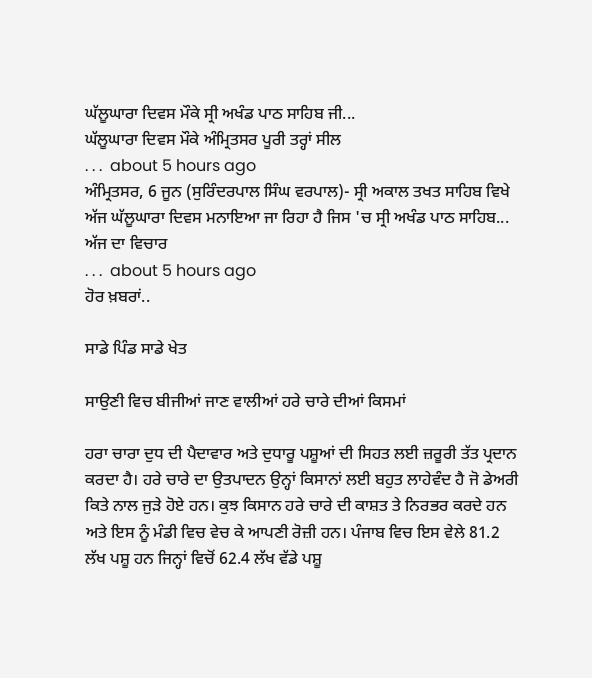ਘੱਲੂਘਾਰਾ ਦਿਵਸ ਮੌਕੇ ਸ੍ਰੀ ਅਖੰਡ ਪਾਠ ਸਾਹਿਬ ਜੀ...
ਘੱਲੂਘਾਰਾ ਦਿਵਸ ਮੌਕੇ ਅੰਮ੍ਰਿਤਸਰ ਪੂਰੀ ਤਰ੍ਹਾਂ ਸੀਲ
. . .  about 5 hours ago
ਅੰਮ੍ਰਿਤਸਰ, 6 ਜੂਨ (ਸੁਰਿੰਦਰਪਾਲ ਸਿੰਘ ਵਰਪਾਲ)- ਸ੍ਰੀ ਅਕਾਲ ਤਖਤ ਸਾਹਿਬ ਵਿਖੇ ਅੱਜ ਘੱਲੂਘਾਰਾ ਦਿਵਸ ਮਨਾਇਆ ਜਾ ਰਿਹਾ ਹੈ ਜਿਸ 'ਚ ਸ੍ਰੀ ਅਖੰਡ ਪਾਠ ਸਾਹਿਬ...
ਅੱਜ ਦਾ ਵਿਚਾਰ
. . .  about 5 hours ago
ਹੋਰ ਖ਼ਬਰਾਂ..

ਸਾਡੇ ਪਿੰਡ ਸਾਡੇ ਖੇਤ

ਸਾਉਣੀ ਵਿਚ ਬੀਜੀਆਂ ਜਾਣ ਵਾਲੀਆਂ ਹਰੇ ਚਾਰੇ ਦੀਆਂ ਕਿਸਮਾਂ

ਹਰਾ ਚਾਰਾ ਦੁਧ ਦੀ ਪੈਦਾਵਾਰ ਅਤੇ ਦੁਧਾਰੂ ਪਸ਼ੂਆਂ ਦੀ ਸਿਹਤ ਲਈ ਜ਼ਰੂਰੀ ਤੱਤ ਪ੍ਰਦਾਨ ਕਰਦਾ ਹੈ। ਹਰੇ ਚਾਰੇ ਦਾ ਉਤਪਾਦਨ ਉਨ੍ਹਾਂ ਕਿਸਾਨਾਂ ਲਈ ਬਹੁਤ ਲਾਹੇਵੰਦ ਹੈ ਜੋ ਡੇਅਰੀ ਕਿਤੇ ਨਾਲ ਜੁੜੇ ਹੋਏ ਹਨ। ਕੁਝ ਕਿਸਾਨ ਹਰੇ ਚਾਰੇ ਦੀ ਕਾਸ਼ਤ ਤੇ ਨਿਰਭਰ ਕਰਦੇ ਹਨ ਅਤੇ ਇਸ ਨੂੰ ਮੰਡੀ ਵਿਚ ਵੇਚ ਕੇ ਆਪਣੀ ਰੋਜ਼ੀ ਹਨ। ਪੰਜਾਬ ਵਿਚ ਇਸ ਵੇਲੇ 81.2 ਲੱਖ ਪਸ਼ੂ ਹਨ ਜਿਨ੍ਹਾਂ ਵਿਚੋਂ 62.4 ਲੱਖ ਵੱਡੇ ਪਸ਼ੂ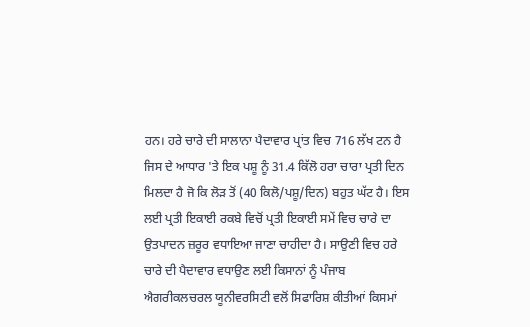ਹਨ। ਹਰੇ ਚਾਰੇ ਦੀ ਸਾਲਾਨਾ ਪੈਦਾਵਾਰ ਪ੍ਰਾਂਤ ਵਿਚ 716 ਲੱਖ ਟਨ ਹੈ ਜਿਸ ਦੇ ਆਧਾਰ 'ਤੇ ਇਕ ਪਸ਼ੂ ਨੂੰ 31.4 ਕਿੱਲੋ ਹਰਾ ਚਾਰਾ ਪ੍ਰਤੀ ਦਿਨ ਮਿਲਦਾ ਹੈ ਜੋ ਕਿ ਲੋੜ ਤੋਂ (40 ਕਿਲੋ/ਪਸ਼ੂ/ਦਿਨ) ਬਹੁਤ ਘੱਟ ਹੈ। ਇਸ ਲਈ ਪ੍ਰਤੀ ਇਕਾਈ ਰਕਬੇ ਵਿਚੋਂ ਪ੍ਰਤੀ ਇਕਾਈ ਸਮੇਂ ਵਿਚ ਚਾਰੇ ਦਾ ਉਤਪਾਦਨ ਜ਼ਰੂਰ ਵਧਾਇਆ ਜਾਣਾ ਚਾਹੀਦਾ ਹੈ। ਸਾਉਣੀ ਵਿਚ ਹਰੇ ਚਾਰੇ ਦੀ ਪੈਦਾਵਾਰ ਵਧਾਉਣ ਲਈ ਕਿਸਾਨਾਂ ਨੂੰ ਪੰਜਾਬ ਐਗਰੀਕਲਚਰਲ ਯੂਨੀਵਰਸਿਟੀ ਵਲੋਂ ਸਿਫਾਰਿਸ਼ ਕੀਤੀਆਂ ਕਿਸਮਾਂ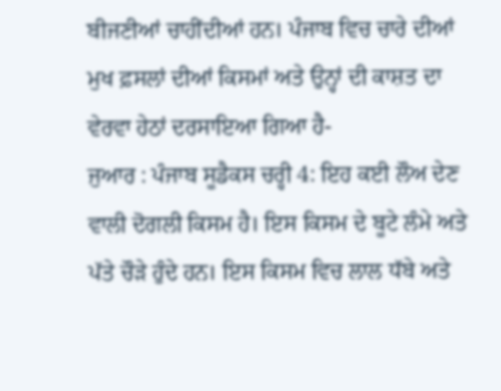ਬੀਜਣੀਆਂ ਚਾਹੀਂਦੀਆਂ ਹਨ। ਪੰਜਾਬ ਵਿਚ ਚਾਰੇ ਦੀਆਂ ਮੁਖ ਫ਼ਸਲਾਂ ਦੀਆਂ ਕਿਸਮਾਂ ਅਤੇ ਉਨ੍ਹਾਂ ਦੀ ਕਾਸ਼ਤ ਦਾ ਵੇਰਵਾ ਹੇਠਾਂ ਦਰਸਾਇਆ ਗਿਆ ਹੈ-
ਜੁਆਰ : ਪੰਜਾਬ ਸੂਡੈਕਸ ਚਰ੍ਹੀ 4: ਇਹ ਕਈ ਲੌਅ ਦੇਣ ਵਾਲੀ ਦੋਗਲੀ ਕਿਸਮ ਹੈ। ਇਸ ਕਿਸਮ ਦੇ ਬੂਟੇ ਲੰਮੇ ਅਤੇ ਪੱਤੇ ਚੌੜੇ ਹੁੰਦੇ ਹਨ। ਇਸ ਕਿਸਮ ਵਿਚ ਲਾਲ ਧੱਬੇ ਅਤੇ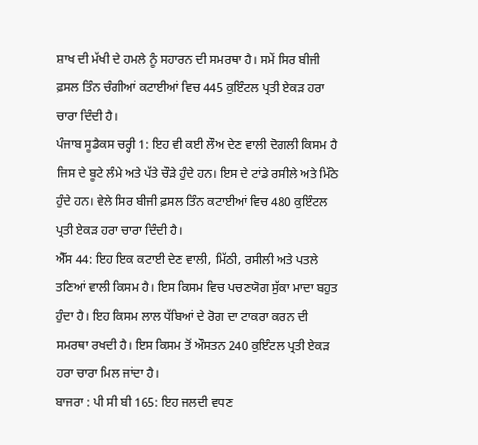ਸ਼ਾਖ ਦੀ ਮੱਖੀ ਦੇ ਹਮਲੇ ਨੂੰ ਸਹਾਰਨ ਦੀ ਸਮਰਥਾ ਹੈ। ਸਮੇਂ ਸਿਰ ਬੀਜੀ ਫ਼ਸਲ ਤਿੰਨ ਚੰਗੀਆਂ ਕਟਾਈਆਂ ਵਿਚ 445 ਕੁਇੰਟਲ ਪ੍ਰਤੀ ਏਕੜ ਹਰਾ ਚਾਰਾ ਦਿੰਦੀ ਹੈ।
ਪੰਜਾਬ ਸੂਡੈਕਸ ਚਰ੍ਹੀ 1: ਇਹ ਵੀ ਕਈ ਲੌਅ ਦੇਣ ਵਾਲੀ ਦੋਗਲੀ ਕਿਸਮ ਹੈ ਜਿਸ ਦੇ ਬੂਟੇ ਲੰਮੇ ਅਤੇ ਪੱਤੇ ਚੌੜੇ ਹੁੰਦੇ ਹਨ। ਇਸ ਦੇ ਟਾਂਡੇ ਰਸੀਲੇ ਅਤੇ ਮਿੱਠੇ ਹੁੰਦੇ ਹਨ। ਵੇਲੇ ਸਿਰ ਬੀਜੀ ਫ਼ਸਲ ਤਿੰਨ ਕਟਾਈਆਂ ਵਿਚ 480 ਕੁਇੰਟਲ ਪ੍ਰਤੀ ਏਕੜ ਹਰਾ ਚਾਰਾ ਦਿੰਦੀ ਹੈ।
ਐੱਸ 44: ਇਹ ਇਕ ਕਟਾਈ ਦੇਣ ਵਾਲੀ, ਮਿੱਠੀ, ਰਸੀਲੀ ਅਤੇ ਪਤਲੇ ਤਣਿਆਂ ਵਾਲੀ ਕਿਸਮ ਹੈ। ਇਸ ਕਿਸਮ ਵਿਚ ਪਚਣਯੋਗ ਸੁੱਕਾ ਮਾਦਾ ਬਹੁਤ ਹੁੰਦਾ ਹੈ। ਇਹ ਕਿਸਮ ਲਾਲ ਧੱਬਿਆਂ ਦੇ ਰੋਗ ਦਾ ਟਾਕਰਾ ਕਰਨ ਦੀ ਸਮਰਥਾ ਰਖਦੀ ਹੈ। ਇਸ ਕਿਸਮ ਤੋਂ ਔਸਤਨ 240 ਕੁਇੰਟਲ ਪ੍ਰਤੀ ਏਕੜ ਹਰਾ ਚਾਰਾ ਮਿਲ ਜਾਂਦਾ ਹੈ।
ਬਾਜਰਾ : ਪੀ ਸੀ ਬੀ 165: ਇਹ ਜਲਦੀ ਵਧਣ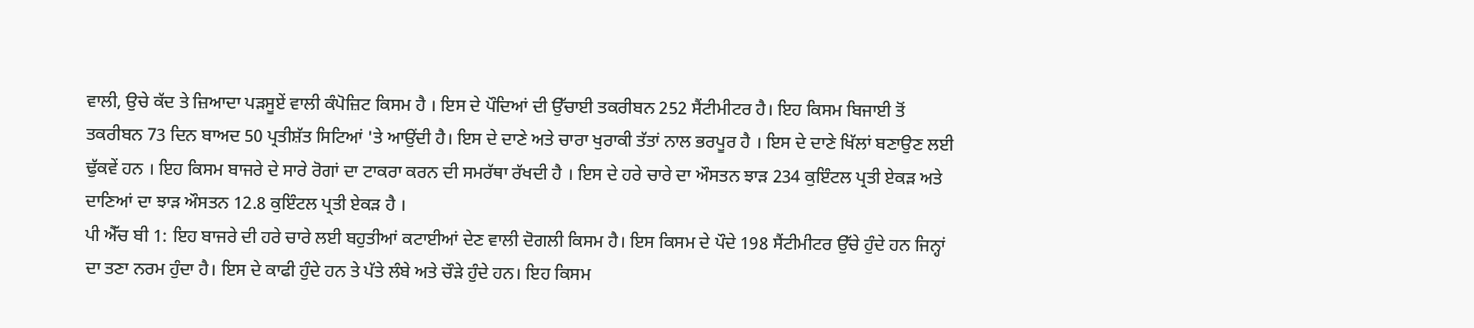ਵਾਲੀ, ਉਚੇ ਕੱਦ ਤੇ ਜ਼ਿਆਦਾ ਪੜਸੂਏਂ ਵਾਲੀ ਕੰਪੋਜ਼ਿਟ ਕਿਸਮ ਹੈ । ਇਸ ਦੇ ਪੌਦਿਆਂ ਦੀ ਉੱਚਾਈ ਤਕਰੀਬਨ 252 ਸੈਂਟੀਮੀਟਰ ਹੈ। ਇਹ ਕਿਸਮ ਬਿਜਾਈ ਤੋਂ ਤਕਰੀਬਨ 73 ਦਿਨ ਬਾਅਦ 50 ਪ੍ਰਤੀਸ਼ੱਤ ਸਿਟਿਆਂ 'ਤੇ ਆਉਂਦੀ ਹੈ। ਇਸ ਦੇ ਦਾਣੇ ਅਤੇ ਚਾਰਾ ਖੁਰਾਕੀ ਤੱਤਾਂ ਨਾਲ ਭਰਪੂਰ ਹੈ । ਇਸ ਦੇ ਦਾਣੇ ਖਿੱਲਾਂ ਬਣਾਉਣ ਲਈ ਢੁੱਕਵੇਂ ਹਨ । ਇਹ ਕਿਸਮ ਬਾਜਰੇ ਦੇ ਸਾਰੇ ਰੋਗਾਂ ਦਾ ਟਾਕਰਾ ਕਰਨ ਦੀ ਸਮਰੱਥਾ ਰੱਖਦੀ ਹੈ । ਇਸ ਦੇ ਹਰੇ ਚਾਰੇ ਦਾ ਔਸਤਨ ਝਾੜ 234 ਕੁਇੰਟਲ ਪ੍ਰਤੀ ਏਕੜ ਅਤੇ ਦਾਣਿਆਂ ਦਾ ਝਾੜ ਔਸਤਨ 12.8 ਕੁਇੰਟਲ ਪ੍ਰਤੀ ਏਕੜ ਹੈ ।
ਪੀ ਐੱਚ ਬੀ 1: ਇਹ ਬਾਜਰੇ ਦੀ ਹਰੇ ਚਾਰੇ ਲਈ ਬਹੁਤੀਆਂ ਕਟਾਈਆਂ ਦੇਣ ਵਾਲੀ ਦੋਗਲੀ ਕਿਸਮ ਹੈ। ਇਸ ਕਿਸਮ ਦੇ ਪੌਦੇ 198 ਸੈਂਟੀਮੀਟਰ ਉੱਚੇ ਹੁੰਦੇ ਹਨ ਜਿਨ੍ਹਾਂ ਦਾ ਤਣਾ ਨਰਮ ਹੁੰਦਾ ਹੈ। ਇਸ ਦੇ ਕਾਫੀ ਹੁੰਦੇ ਹਨ ਤੇ ਪੱਤੇ ਲੰਬੇ ਅਤੇ ਚੌੜੇ ਹੁੰਦੇ ਹਨ। ਇਹ ਕਿਸਮ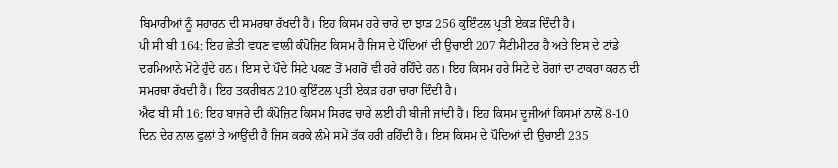ਬਿਮਾਰੀਆਂ ਨੂੰ ਸਹਾਰਨ ਦੀ ਸਮਰਥਾ ਰੱਖਦੀ ਹੈ। ਇਹ ਕਿਸਮ ਹਰੇ ਚਾਰੇ ਦਾ ਝਾੜ 256 ਕੁਇੰਟਲ ਪ੍ਰਤੀ ਏਕੜ ਦਿੰਦੀ ਹੈ।
ਪੀ ਸੀ ਬੀ 164: ਇਹ ਛੇਤੀ ਵਧਣ ਵਾਲੀ ਕੰਪੋਜ਼ਿਟ ਕਿਸਮ ਹੈ ਜਿਸ ਦੇ ਪੌਦਿਆਂ ਦੀ ਉਚਾਈ 207 ਸੈਂਟੀਮੀਟਰ ਹੈ ਅਤੇ ਇਸ ਦੇ ਟਾਂਡੇ ਦਰਮਿਆਨੇ ਮੋਟੇ ਹੁੰਦੇ ਹਨ। ਇਸ ਦੇ ਪੌਦੇ ਸਿਟੇ ਪਕਣ ਤੋਂ ਮਗਰੋਂ ਵੀ ਹਰੇ ਰਹਿੰਦੇ ਹਨ। ਇਹ ਕਿਸਮ ਹਰੇ ਸਿਟੇ ਦੇ ਰੋਗਾਂ ਦਾ ਟਾਕਰਾ ਕਰਨ ਦੀ ਸਮਰਥਾ ਰੱਖਦੀ ਹੈ। ਇਹ ਤਕਰੀਬਨ 210 ਕੁਇੰਟਲ ਪ੍ਰਤੀ ਏਕੜ ਹਰਾ ਚਾਰਾ ਦਿੰਦੀ ਹੈ।
ਐਫ ਬੀ ਸੀ 16: ਇਹ ਬਾਜਰੇ ਦੀ ਕੰਪੋਜ਼ਿਟ ਕਿਸਮ ਸਿਰਫ ਚਾਰੇ ਲਈ ਹੀ ਬੀਜੀ ਜਾਂਦੀ ਹੈ। ਇਹ ਕਿਸਮ ਦੂਜੀਆਂ ਕਿਸਮਾਂ ਨਾਲੋਂ 8-10 ਦਿਨ ਦੇਰ ਨਾਲ ਫੁਲਾਂ ਤੇ ਆਉਂਦੀ ਹੈ ਜਿਸ ਕਰਕੇ ਲੰਮੇ ਸਮੇਂ ਤੱਕ ਹਰੀ ਰਹਿੰਦੀ ਹੈ। ਇਸ ਕਿਸਮ ਦੇ ਪੌਦਿਆਂ ਦੀ ਉਚਾਈ 235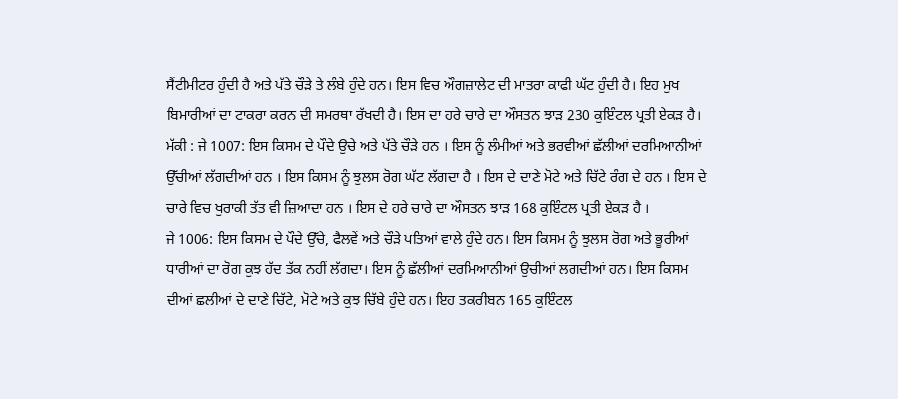ਸੈਂਟੀਮੀਟਰ ਹੁੰਦੀ ਹੈ ਅਤੇ ਪੱਤੇ ਚੌੜੇ ਤੇ ਲੰਬੇ ਹੁੰਦੇ ਹਨ। ਇਸ ਵਿਚ ਔਗਜ਼ਾਲੇਟ ਦੀ ਮਾਤਰਾ ਕਾਫੀ ਘੱਟ ਹੁੰਦੀ ਹੈ। ਇਹ ਮੁਖ ਬਿਮਾਰੀਆਂ ਦਾ ਟਾਕਰਾ ਕਰਨ ਦੀ ਸਮਰਥਾ ਰੱਖਦੀ ਹੈ। ਇਸ ਦਾ ਹਰੇ ਚਾਰੇ ਦਾ ਔਸਤਨ ਝਾੜ 230 ਕੁਇੰਟਲ ਪ੍ਰਤੀ ਏਕੜ ਹੈ।
ਮੱਕੀ : ਜੇ 1007: ਇਸ ਕਿਸਮ ਦੇ ਪੌਦੇ ਉਚੇ ਅਤੇ ਪੱਤੇ ਚੌੜੇ ਹਨ । ਇਸ ਨੂੰ ਲੰਮੀਆਂ ਅਤੇ ਭਰਵੀਆਂ ਛੱਲੀਆਂ ਦਰਮਿਆਨੀਆਂ ਉੱਚੀਆਂ ਲੱਗਦੀਆਂ ਹਨ । ਇਸ ਕਿਸਮ ਨੂੰ ਝੁਲਸ ਰੋਗ ਘੱਟ ਲੱਗਦਾ ਹੈ । ਇਸ ਦੇ ਦਾਣੇ ਮੋਟੇ ਅਤੇ ਚਿੱਟੇ ਰੰਗ ਦੇ ਹਨ । ਇਸ ਦੇ ਚਾਰੇ ਵਿਚ ਖੁਰਾਕੀ ਤੱਤ ਵੀ ਜ਼ਿਆਦਾ ਹਨ । ਇਸ ਦੇ ਹਰੇ ਚਾਰੇ ਦਾ ਔਸਤਨ ਝਾੜ 168 ਕੁਇੰਟਲ ਪ੍ਰਤੀ ਏਕੜ ਹੈ ।
ਜੇ 1006: ਇਸ ਕਿਸਮ ਦੇ ਪੌਦੇ ਉੱਚੇ, ਫੈਲਵੇਂ ਅਤੇ ਚੌੜੇ ਪਤਿਆਂ ਵਾਲੇ ਹੁੰਦੇ ਹਨ। ਇਸ ਕਿਸਮ ਨੂੰ ਝੁਲਸ ਰੋਗ ਅਤੇ ਭੂਰੀਆਂ ਧਾਰੀਆਂ ਦਾ ਰੋਗ ਕੁਝ ਹੱਦ ਤੱਕ ਨਹੀਂ ਲੱਗਦਾ। ਇਸ ਨੂੰ ਛੱਲੀਆਂ ਦਰਮਿਆਨੀਆਂ ਉਚੀਆਂ ਲਗਦੀਆਂ ਹਨ। ਇਸ ਕਿਸਮ ਦੀਆਂ ਛਲੀਆਂ ਦੇ ਦਾਣੇ ਚਿੱਟੇ, ਮੋਟੇ ਅਤੇ ਕੁਝ ਚਿੱਬੇ ਹੁੰਦੇ ਹਨ। ਇਹ ਤਕਰੀਬਨ 165 ਕੁਇੰਟਲ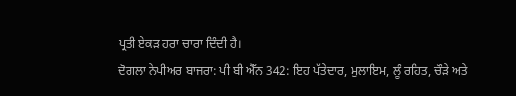ਪ੍ਰਤੀ ਏਕੜ ਹਰਾ ਚਾਰਾ ਦਿੰਦੀ ਹੈ।
ਦੋਗਲਾ ਨੇਪੀਅਰ ਬਾਜਰਾ: ਪੀ ਬੀ ਐੱਨ 342: ਇਹ ਪੱਤੇਦਾਰ, ਮੁਲਾਇਮ, ਲੂੰ ਰਹਿਤ, ਚੌੜੇ ਅਤੇ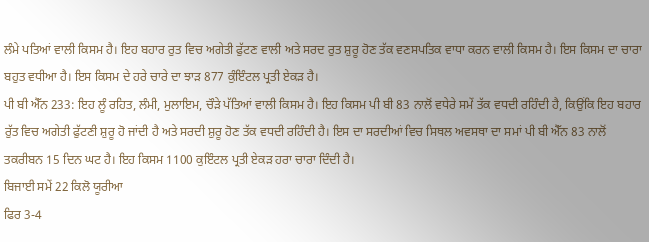ਲੰਮੇ ਪਤਿਆਂ ਵਾਲੀ ਕਿਸਮ ਹੈ। ਇਹ ਬਹਾਰ ਰੁਤ ਵਿਚ ਅਗੇਤੀ ਫੁੱਟਣ ਵਾਲੀ ਅਤੇ ਸਰਦ ਰੁਤ ਸ਼ੁਰੂ ਹੋਣ ਤੱਕ ਵਣਸਪਤਿਕ ਵਾਧਾ ਕਰਨ ਵਾਲੀ ਕਿਸਮ ਹੈ। ਇਸ ਕਿਸਮ ਦਾ ਚਾਰਾ ਬਹੁਤ ਵਧੀਆ ਹੈ। ਇਸ ਕਿਸਮ ਦੇ ਹਰੇ ਚਾਰੇ ਦਾ ਝਾੜ 877 ਕੁੰਇੰਟਲ ਪ੍ਰਤੀ ਏਕੜ ਹੈ।
ਪੀ ਬੀ ਐੱਨ 233: ਇਹ ਲੂੰ ਰਹਿਤ, ਲੰਮੀ, ਮੁਲਾਇਮ, ਚੌੜੇ ਪੱਤਿਆਂ ਵਾਲੀ ਕਿਸਮ ਹੈ। ਇਹ ਕਿਸਮ ਪੀ ਬੀ 83 ਨਾਲੋਂ ਵਧੇਰੇ ਸਮੇਂ ਤੱਕ ਵਧਦੀ ਰਹਿੰਦੀ ਹੈ, ਕਿਉਂਕਿ ਇਹ ਬਹਾਰ ਰੁੱਤ ਵਿਚ ਅਗੇਤੀ ਫੁੱਟਣੀ ਸ਼ੁਰੂ ਹੋ ਜਾਂਦੀ ਹੈ ਅਤੇ ਸਰਦੀ ਸ਼ੁਰੂ ਹੋਣ ਤੱਕ ਵਧਦੀ ਰਹਿੰਦੀ ਹੈ। ਇਸ ਦਾ ਸਰਦੀਆਂ ਵਿਚ ਸਿਥਲ ਅਵਸਥਾ ਦਾ ਸਮਾਂ ਪੀ ਬੀ ਐੱਨ 83 ਨਾਲੋਂ ਤਕਰੀਬਨ 15 ਦਿਨ ਘਟ ਹੈ। ਇਹ ਕਿਸਮ 1100 ਕੁਇੰਟਲ ਪ੍ਰਤੀ ਏਕੜ ਹਰਾ ਚਾਰਾ ਦਿੰਦੀ ਹੈ।
ਬਿਜਾਈ ਸਮੇਂ 22 ਕਿਲੋ ਯੂਰੀਆ
ਫਿਰ 3-4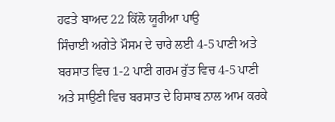ਹਫਤੇ ਬਾਅਦ 22 ਕਿੱਲੋ ਯੂਰੀਆ ਪਾਉ
ਸਿੰਚਾਈ ਅਗੇਤੇ ਮੌਸਮ ਦੇ ਚਾਰੇ ਲਈ 4-5 ਪਾਣੀ ਅਤੇ ਬਰਸਾਤ ਵਿਚ 1-2 ਪਾਣੀ ਗਰਮ ਰੁੱਤ ਵਿਚ 4-5 ਪਾਣੀ ਅਤੇ ਸਾਉਣੀ ਵਿਚ ਬਰਸਾਤ ਦੇ ਹਿਸਾਬ ਨਾਲ ਆਮ ਕਰਕੇ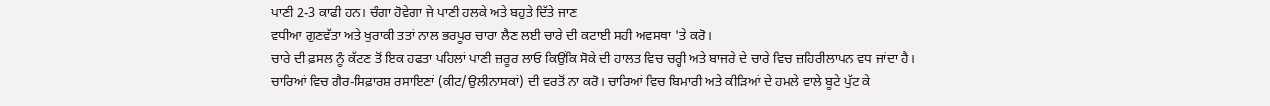ਪਾਣੀ 2-3 ਕਾਫੀ ਹਨ। ਚੰਗਾ ਹੋਵੇਗਾ ਜੇ ਪਾਣੀ ਹਲਕੇ ਅਤੇ ਬਹੁਤੇ ਦਿੱਤੇ ਜਾਣ
ਵਧੀਆ ਗੁਣਵੱਤਾ ਅਤੇ ਖੁਰਾਕੀ ਤਤਾਂ ਨਾਲ ਭਰਪੂਰ ਚਾਰਾ ਲੈਣ ਲਈ ਚਾਰੇ ਦੀ ਕਟਾਈ ਸਹੀ ਅਵਸਥਾ 'ਤੇ ਕਰੋ।
ਚਾਰੇ ਦੀ ਫ਼ਸਲ ਨੂੰ ਕੱਟਣ ਤੋਂ ਇਕ ਹਫਤਾ ਪਹਿਲਾਂ ਪਾਣੀ ਜ਼ਰੂਰ ਲਾਓ ਕਿਉਂਕਿ ਸੋਕੇ ਦੀ ਹਾਲਤ ਵਿਚ ਚਰ੍ਹੀ ਅਤੇ ਬਾਜਰੇ ਦੇ ਚਾਰੇ ਵਿਚ ਜ਼ਹਿਰੀਲਾਪਨ ਵਧ ਜਾਂਦਾ ਹੈ।
ਚਾਰਿਆਂ ਵਿਚ ਗੈਰ-ਸਿਫ਼ਾਰਸ਼ ਰਸਾਇਣਾਂ (ਕੀਟ/ਉਲੀਨਾਸਕਾਂ) ਦੀ ਵਰਤੋਂ ਨਾ ਕਰੋ। ਚਾਰਿਆਂ ਵਿਚ ਬਿਮਾਰੀ ਅਤੇ ਕੀੜਿਆਂ ਦੇ ਹਮਲੇ ਵਾਲੇ ਬੂਟੇ ਪੁੱਟ ਕੇ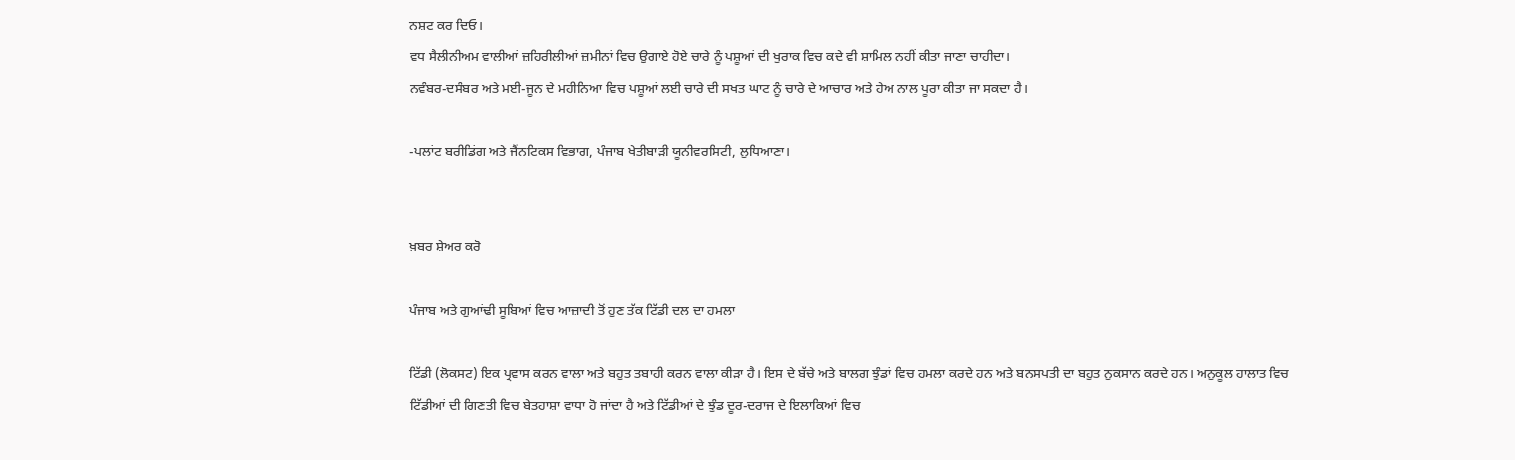ਨਸ਼ਟ ਕਰ ਦਿਓ।
ਵਧ ਸੈਲੀਨੀਅਮ ਵਾਲੀਆਂ ਜ਼ਹਿਰੀਲੀਆਂ ਜ਼ਮੀਨਾਂ ਵਿਚ ਉਗਾਏ ਹੋਏ ਚਾਰੇ ਨੂੰ ਪਸ਼ੂਆਂ ਦੀ ਖੁਰਾਕ ਵਿਚ ਕਦੇ ਵੀ ਸ਼ਾਮਿਲ ਨਹੀਂ ਕੀਤਾ ਜਾਣਾ ਚਾਹੀਦਾ।
ਨਵੰਬਰ-ਦਸੰਬਰ ਅਤੇ ਮਈ-ਜੂਨ ਦੇ ਮਹੀਨਿਆ ਵਿਚ ਪਸ਼ੂਆਂ ਲਈ ਚਾਰੇ ਦੀ ਸਖਤ ਘਾਟ ਨੂੰ ਚਾਰੇ ਦੇ ਆਚਾਰ ਅਤੇ ਹੇਅ ਨਾਲ ਪੂਰਾ ਕੀਤਾ ਜਾ ਸਕਦਾ ਹੈ।

-ਪਲਾਂਟ ਬਰੀਡਿਂਗ ਅਤੇ ਜੈਂਨਟਿਕਸ ਵਿਭਾਗ, ਪੰਜਾਬ ਖੇਤੀਬਾੜੀ ਯੂਨੀਵਰਸਿਟੀ, ਲੁਧਿਆਣਾ।


ਖ਼ਬਰ ਸ਼ੇਅਰ ਕਰੋ

ਪੰਜਾਬ ਅਤੇ ਗੁਆਂਢੀ ਸੂਬਿਆਂ ਵਿਚ ਆਜ਼ਾਦੀ ਤੋਂ ਹੁਣ ਤੱਕ ਟਿੱਡੀ ਦਲ ਦਾ ਹਮਲਾ

ਟਿੱਡੀ (ਲੋਕਸਟ) ਇਕ ਪ੍ਰਵਾਸ ਕਰਨ ਵਾਲਾ ਅਤੇ ਬਹੁਤ ਤਬਾਹੀ ਕਰਨ ਵਾਲਾ ਕੀੜਾ ਹੈ। ਇਸ ਦੇ ਬੱਚੇ ਅਤੇ ਬਾਲਗ ਝੁੰਡਾਂ ਵਿਚ ਹਮਲਾ ਕਰਦੇ ਹਨ ਅਤੇ ਬਨਸਪਤੀ ਦਾ ਬਹੁਤ ਨੁਕਸਾਨ ਕਰਦੇ ਹਨ। ਅਨੁਕੂਲ ਹਾਲਾਤ ਵਿਚ ਟਿੱਡੀਆਂ ਦੀ ਗਿਣਤੀ ਵਿਚ ਬੇਤਹਾਸ਼ਾ ਵਾਧਾ ਹੋ ਜਾਂਦਾ ਹੈ ਅਤੇ ਟਿੱਡੀਆਂ ਦੇ ਝੁੰਡ ਦੂਰ-ਦਰਾਜ ਦੇ ਇਲਾਕਿਆਂ ਵਿਚ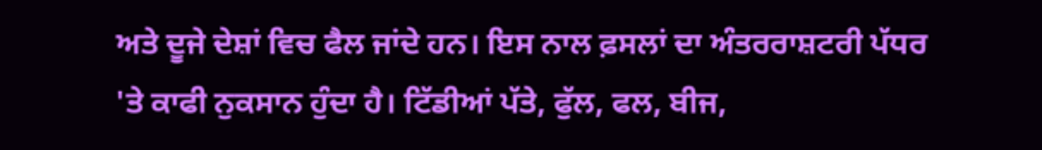ਅਤੇ ਦੂਜੇ ਦੇਸ਼ਾਂ ਵਿਚ ਫੈਲ ਜਾਂਦੇ ਹਨ। ਇਸ ਨਾਲ ਫ਼ਸਲਾਂ ਦਾ ਅੰਤਰਰਾਸ਼ਟਰੀ ਪੱਧਰ 'ਤੇ ਕਾਫੀ ਨੁਕਸਾਨ ਹੁੰਦਾ ਹੈ। ਟਿੱਡੀਆਂ ਪੱਤੇ, ਫੁੱਲ, ਫਲ, ਬੀਜ,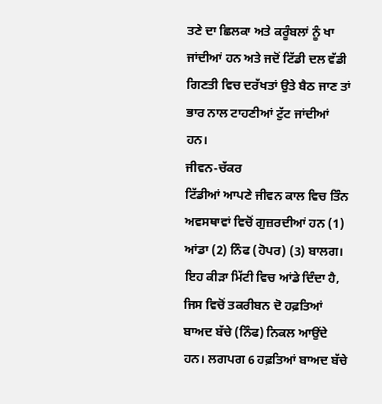ਤਣੇ ਦਾ ਛਿਲਕਾ ਅਤੇ ਕਰੂੰਬਲਾਂ ਨੂੰ ਖਾ ਜਾਂਦੀਆਂ ਹਨ ਅਤੇ ਜਦੋਂ ਟਿੱਡੀ ਦਲ ਵੱਡੀ ਗਿਣਤੀ ਵਿਚ ਦਰੱਖਤਾਂ ਉਤੇ ਬੈਠ ਜਾਣ ਤਾਂ ਭਾਰ ਨਾਲ ਟਾਹਣੀਆਂ ਟੁੱਟ ਜਾਂਦੀਆਂ ਹਨ।
ਜੀਵਨ-ਚੱਕਰ
ਟਿੱਡੀਆਂ ਆਪਣੇ ਜੀਵਨ ਕਾਲ ਵਿਚ ਤਿੰਨ ਅਵਸਥਾਵਾਂ ਵਿਚੋਂ ਗੁਜ਼ਰਦੀਆਂ ਹਨ (1) ਆਂਡਾ (2) ਨਿੰਫ (ਹੋਪਰ) (3) ਬਾਲਗ। ਇਹ ਕੀੜਾ ਮਿੱਟੀ ਵਿਚ ਆਂਡੇ ਦਿੰਦਾ ਹੈ, ਜਿਸ ਵਿਚੋਂ ਤਕਰੀਬਨ ਦੋ ਹਫ਼ਤਿਆਂ ਬਾਅਦ ਬੱਚੇ (ਨਿੰਫ) ਨਿਕਲ ਆਉਂਦੇ ਹਨ। ਲਗਪਗ 6 ਹਫ਼ਤਿਆਂ ਬਾਅਦ ਬੱਚੇ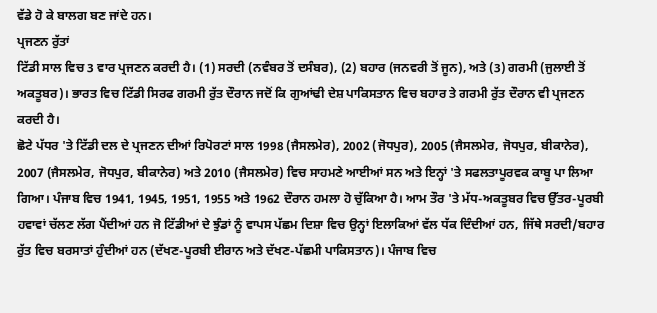ਵੱਡੇ ਹੋ ਕੇ ਬਾਲਗ ਬਣ ਜਾਂਦੇ ਹਨ।
ਪ੍ਰਜਣਨ ਰੁੱਤਾਂ
ਟਿੱਡੀ ਸਾਲ ਵਿਚ 3 ਵਾਰ ਪ੍ਰਜਣਨ ਕਰਦੀ ਹੈ। (1) ਸਰਦੀ (ਨਵੰਬਰ ਤੋਂ ਦਸੰਬਰ), (2) ਬਹਾਰ (ਜਨਵਰੀ ਤੋਂ ਜੂਨ), ਅਤੇ (3) ਗਰਮੀ (ਜੁਲਾਈ ਤੋਂ ਅਕਤੂਬਰ)। ਭਾਰਤ ਵਿਚ ਟਿੱਡੀ ਸਿਰਫ ਗਰਮੀ ਰੁੱਤ ਦੌਰਾਨ ਜਦੋਂ ਕਿ ਗੁਆਂਢੀ ਦੇਸ਼ ਪਾਕਿਸਤਾਨ ਵਿਚ ਬਹਾਰ ਤੇ ਗਰਮੀ ਰੁੱਤ ਦੌਰਾਨ ਵੀ ਪ੍ਰਜਣਨ ਕਰਦੀ ਹੈ।
ਛੋਟੇ ਪੱਧਰ 'ਤੇ ਟਿੱਡੀ ਦਲ ਦੇ ਪ੍ਰਜਣਨ ਦੀਆਂ ਰਿਪੋਰਟਾਂ ਸਾਲ 1998 (ਜੈਸਲਮੇਰ), 2002 (ਜੋਧਪੁਰ), 2005 (ਜੈਸਲਮੇਰ, ਜੋਧਪੁਰ, ਬੀਕਾਨੇਰ), 2007 (ਜੈਸਲਮੇਰ, ਜੋਧਪੁਰ, ਬੀਕਾਨੇਰ) ਅਤੇ 2010 (ਜੈਸਲਮੇਰ) ਵਿਚ ਸਾਹਮਣੇ ਆਈਆਂ ਸਨ ਅਤੇ ਇਨ੍ਹਾਂ 'ਤੇ ਸਫਲਤਾਪੂਰਵਕ ਕਾਬੂ ਪਾ ਲਿਆ ਗਿਆ। ਪੰਜਾਬ ਵਿਚ 1941, 1945, 1951, 1955 ਅਤੇ 1962 ਦੌਰਾਨ ਹਮਲਾ ਹੋ ਚੁੱਕਿਆ ਹੈ। ਆਮ ਤੌਰ 'ਤੇ ਮੱਧ-ਅਕਤੂਬਰ ਵਿਚ ਉੱਤਰ-ਪੂਰਬੀ ਹਵਾਵਾਂ ਚੱਲਣ ਲੱਗ ਪੈਂਦੀਆਂ ਹਨ ਜੋ ਟਿੱਡੀਆਂ ਦੇ ਝੁੰਡਾਂ ਨੂੰ ਵਾਪਸ ਪੱਛਮ ਦਿਸ਼ਾ ਵਿਚ ਉਨ੍ਹਾਂ ਇਲਾਕਿਆਂ ਵੱਲ ਧੱਕ ਦਿੰਦੀਆਂ ਹਨ, ਜਿੱਥੇ ਸਰਦੀ/ਬਹਾਰ ਰੁੱਤ ਵਿਚ ਬਰਸਾਤਾਂ ਹੁੰਦੀਆਂ ਹਨ (ਦੱਖਣ-ਪੂਰਬੀ ਈਰਾਨ ਅਤੇ ਦੱਖਣ-ਪੱਛਮੀ ਪਾਕਿਸਤਾਨ)। ਪੰਜਾਬ ਵਿਚ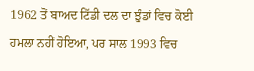1962 ਤੋਂ ਬਾਅਦ ਟਿੱਡੀ ਦਲ ਦਾ ਝੁੰਡਾਂ ਵਿਚ ਕੋਈ ਹਮਲਾ ਨਹੀਂ ਹੋਇਆ, ਪਰ ਸਾਲ 1993 ਵਿਚ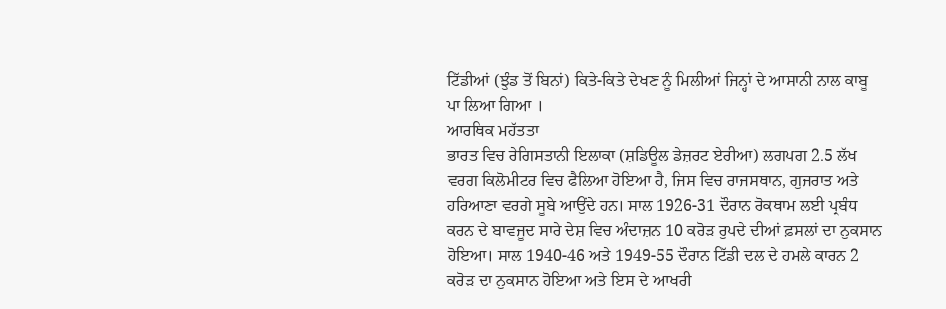ਟਿੱਡੀਆਂ (ਝੁੰਡ ਤੋਂ ਬਿਨਾਂ) ਕਿਤੇ-ਕਿਤੇ ਦੇਖਣ ਨੂੰ ਮਿਲੀਆਂ ਜਿਨ੍ਹਾਂ ਦੇ ਆਸਾਨੀ ਨਾਲ ਕਾਬੂ ਪਾ ਲਿਆ ਗਿਆ ।
ਆਰਥਿਕ ਮਹੱਤਤਾ
ਭਾਰਤ ਵਿਚ ਰੇਗਿਸਤਾਨੀ ਇਲਾਕਾ (ਸ਼ਡਿਊਲ ਡੇਜ਼ਰਟ ਏਰੀਆ) ਲਗਪਗ 2.5 ਲੱਖ ਵਰਗ ਕਿਲੋਮੀਟਰ ਵਿਚ ਫੈਲਿਆ ਹੋਇਆ ਹੈ, ਜਿਸ ਵਿਚ ਰਾਜਸਥਾਨ, ਗੁਜਰਾਤ ਅਤੇ ਹਰਿਆਣਾ ਵਰਗੇ ਸੂਬੇ ਆਉਂਦੇ ਹਨ। ਸਾਲ 1926-31 ਦੌਰਾਨ ਰੋਕਥਾਮ ਲਈ ਪ੍ਰਬੰਧ ਕਰਨ ਦੇ ਬਾਵਜੂਦ ਸਾਰੇ ਦੇਸ਼ ਵਿਚ ਅੰਦਾਜ਼ਨ 10 ਕਰੋੜ ਰੁਪਦੇ ਦੀਆਂ ਫ਼ਸਲਾਂ ਦਾ ਨੁਕਸਾਨ ਹੋਇਆ। ਸਾਲ 1940-46 ਅਤੇ 1949-55 ਦੌਰਾਨ ਟਿੱਡੀ ਦਲ ਦੇ ਹਮਲੇ ਕਾਰਨ 2 ਕਰੋੜ ਦਾ ਨੁਕਸਾਨ ਹੋਇਆ ਅਤੇ ਇਸ ਦੇ ਆਖਰੀ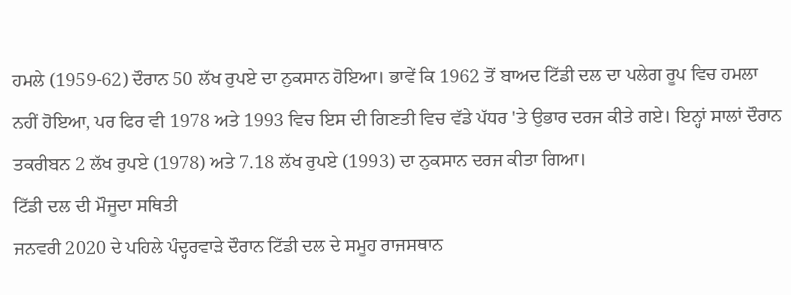ਹਮਲੇ (1959-62) ਦੌਰਾਨ 50 ਲੱਖ ਰੁਪਏ ਦਾ ਨੁਕਸਾਨ ਹੋਇਆ। ਭਾਵੇਂ ਕਿ 1962 ਤੋਂ ਬਾਅਦ ਟਿੱਡੀ ਦਲ ਦਾ ਪਲੇਗ ਰੂਪ ਵਿਚ ਹਮਲਾ ਨਹੀਂ ਹੋਇਆ, ਪਰ ਫਿਰ ਵੀ 1978 ਅਤੇ 1993 ਵਿਚ ਇਸ ਦੀ ਗਿਣਤੀ ਵਿਚ ਵੱਡੇ ਪੱਧਰ 'ਤੇ ਉਭਾਰ ਦਰਜ ਕੀਤੇ ਗਏ। ਇਨ੍ਹਾਂ ਸਾਲਾਂ ਦੌਰਾਨ ਤਕਰੀਬਨ 2 ਲੱਖ ਰੁਪਏ (1978) ਅਤੇ 7.18 ਲੱਖ ਰੁਪਏ (1993) ਦਾ ਨੁਕਸਾਨ ਦਰਜ ਕੀਤਾ ਗਿਆ।
ਟਿੱਡੀ ਦਲ ਦੀ ਮੌਜੂਦਾ ਸਥਿਤੀ
ਜਨਵਰੀ 2020 ਦੇ ਪਹਿਲੇ ਪੰਦ੍ਹਰਵਾੜੇ ਦੌਰਾਨ ਟਿੱਡੀ ਦਲ ਦੇ ਸਮੂਹ ਰਾਜਸਥਾਨ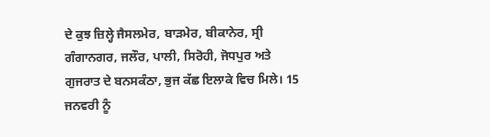ਦੇ ਕੁਝ ਜ਼ਿਲ੍ਹੇ ਜੈਸਲਮੇਰ, ਬਾੜਮੇਰ, ਬੀਕਾਨੇਰ, ਸ੍ਰੀ ਗੰਗਾਨਗਰ, ਜਲੌਰ, ਪਾਲੀ, ਸਿਰੋਹੀ, ਜੋਧਪੁਰ ਅਤੇ ਗੁਜਰਾਤ ਦੇ ਬਨਸਕੰਠਾ, ਭੁਜ ਕੱਛ ਇਲਾਕੇ ਵਿਚ ਮਿਲੇ। 15 ਜਨਵਰੀ ਨੂੰ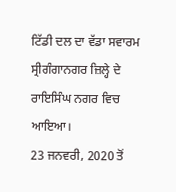ਟਿੱਡੀ ਦਲ ਦਾ ਵੱਡਾ ਸਵਾਰਮ ਸ੍ਰੀਗੰਗਾਨਗਰ ਜ਼ਿਲ੍ਹੇ ਦੇ ਰਾਇਸਿੰਘ ਨਗਰ ਵਿਚ ਆਇਆ।
23 ਜਨਵਰੀ, 2020 ਤੋਂ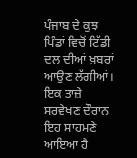ਪੰਜਾਬ ਦੇ ਕੁਝ ਪਿੰਡਾਂ ਵਿਚੋਂ ਟਿੱਡੀ ਦਲ ਦੀਆਂ ਖ਼ਬਰਾਂ ਆਉਣ ਲੱਗੀਆਂ।
ਇਕ ਤਾਜ਼ੇ ਸਰਵੇਖਣ ਦੌਰਾਨ ਇਹ ਸਾਹਮਣੇ ਆਇਆ ਹੈ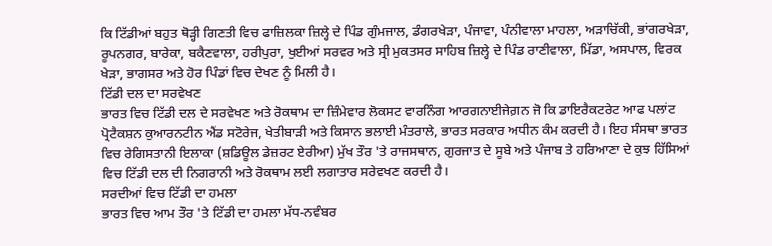ਕਿ ਟਿੱਡੀਆਂ ਬਹੁਤ ਥੋੜ੍ਹੀ ਗਿਣਤੀ ਵਿਚ ਫਾਜ਼ਿਲਕਾ ਜ਼ਿਲ੍ਹੇ ਦੇ ਪਿੰਡ ਗੁੰਮਜਾਲ, ਡੰਗਰਖੇੜਾ, ਪੰਜਾਵਾ, ਪੰਨੀਵਾਲਾ ਮਾਹਲਾ, ਅੜਾਚਿੱਕੀ, ਭਾਂਗਰਖੇੜਾ, ਰੂਪਨਗਰ, ਬਾਰੇਕਾ, ਬਕੈਣਵਾਲਾ, ਹਰੀਪੁਰਾ, ਖੁਈਆਂ ਸਰਵਰ ਅਤੇ ਸ੍ਰੀ ਮੁਕਤਸਰ ਸਾਹਿਬ ਜ਼ਿਲ੍ਹੇ ਦੇ ਪਿੰਡ ਰਾਣੀਵਾਲਾ, ਮਿੱਡਾ, ਅਸਪਾਲ, ਵਿਰਕ ਖੇੜਾ, ਭਾਗਸਰ ਅਤੇ ਹੋਰ ਪਿੰਡਾਂ ਵਿਚ ਦੇਖਣ ਨੂੰ ਮਿਲੀ ਹੈ।
ਟਿੱਡੀ ਦਲ ਦਾ ਸਰਵੇਖਣ
ਭਾਰਤ ਵਿਚ ਟਿੱਡੀ ਦਲ ਦੇ ਸਰਵੇਖਣ ਅਤੇ ਰੋਕਥਾਮ ਦਾ ਜ਼ਿੰਮੇਵਾਰ ਲੋਕਸਟ ਵਾਰਨਿੰਗ ਆਰਗਨਾਈਜੇਗ਼ਨ ਜੋ ਕਿ ਡਾਇਰੈਕਟਰੇਟ ਆਫ ਪਲਾਂਟ ਪ੍ਰੋਟੈਕਸ਼ਨ ਕੁਆਰਨਟੀਨ ਐਂਡ ਸਟੋਰੇਜ, ਖੇਤੀਬਾੜੀ ਅਤੇ ਕਿਸਾਨ ਭਲਾਈ ਮੰਤਰਾਲੇ, ਭਾਰਤ ਸਰਕਾਰ ਅਧੀਨ ਕੰਮ ਕਰਦੀ ਹੈ। ਇਹ ਸੰਸਥਾ ਭਾਰਤ ਵਿਚ ਰੇਗਿਸਤਾਨੀ ਇਲਾਕਾ (ਸ਼ਡਿਊਲ ਡੇਜ਼ਰਟ ਏਰੀਆ) ਮੁੱਖ ਤੌਰ 'ਤੇ ਰਾਜਸਥਾਨ, ਗੁਰਜਾਤ ਦੇ ਸੂਬੇ ਅਤੇ ਪੰਜਾਬ ਤੇ ਹਰਿਆਣਾ ਦੇ ਕੁਝ ਹਿੱਸਿਆਂ ਵਿਚ ਟਿੱਡੀ ਦਲ ਦੀ ਨਿਗਰਾਨੀ ਅਤੇ ਰੋਕਥਾਮ ਲਈ ਲਗਾਤਾਰ ਸਰੇਵਖਣ ਕਰਦੀ ਹੈ।
ਸਰਦੀਆਂ ਵਿਚ ਟਿੱਡੀ ਦਾ ਹਮਲਾ
ਭਾਰਤ ਵਿਚ ਆਮ ਤੌਰ 'ਤੇ ਟਿੱਡੀ ਦਾ ਹਮਲਾ ਮੱਧ-ਨਵੰਬਰ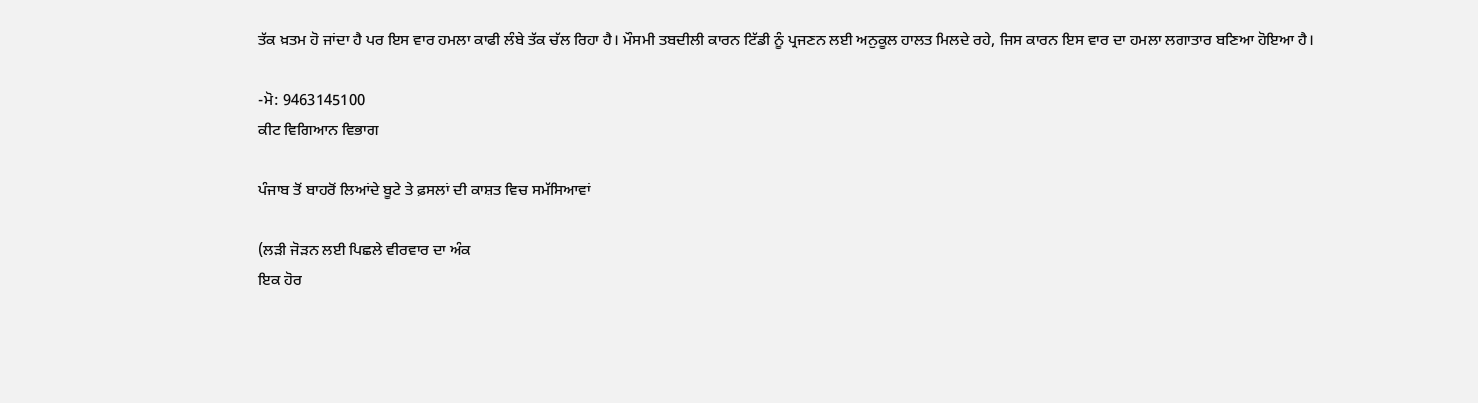ਤੱਕ ਖ਼ਤਮ ਹੋ ਜਾਂਦਾ ਹੈ ਪਰ ਇਸ ਵਾਰ ਹਮਲਾ ਕਾਫੀ ਲੰਬੇ ਤੱਕ ਚੱਲ ਰਿਹਾ ਹੈ। ਮੌਸਮੀ ਤਬਦੀਲੀ ਕਾਰਨ ਟਿੱਡੀ ਨੂੰ ਪ੍ਰਜਣਨ ਲਈ ਅਨੁਕੂਲ ਹਾਲਤ ਮਿਲਦੇ ਰਹੇ, ਜਿਸ ਕਾਰਨ ਇਸ ਵਾਰ ਦਾ ਹਮਲਾ ਲਗਾਤਾਰ ਬਣਿਆ ਹੋਇਆ ਹੈ।

-ਮੋ: 9463145100
ਕੀਟ ਵਿਗਿਆਨ ਵਿਭਾਗ

ਪੰਜਾਬ ਤੋਂ ਬਾਹਰੋਂ ਲਿਆਂਦੇ ਬੂਟੇ ਤੇ ਫ਼ਸਲਾਂ ਦੀ ਕਾਸ਼ਤ ਵਿਚ ਸਮੱਸਿਆਵਾਂ

(ਲੜੀ ਜੋੜਨ ਲਈ ਪਿਛਲੇ ਵੀਰਵਾਰ ਦਾ ਅੰਕ
ਇਕ ਹੋਰ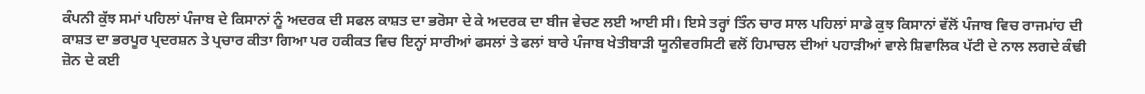ਕੰਪਨੀ ਕੁੱਝ ਸਮਾਂ ਪਹਿਲਾਂ ਪੰਜਾਬ ਦੇ ਕਿਸਾਨਾਂ ਨੂੰ ਅਦਰਕ ਦੀ ਸਫਲ ਕਾਸ਼ਤ ਦਾ ਭਰੋਸਾ ਦੇ ਕੇ ਅਦਰਕ ਦਾ ਬੀਜ ਵੇਚਣ ਲਈ ਆਈ ਸੀ। ਇਸੇ ਤਰ੍ਹਾਂ ਤਿੰਨ ਚਾਰ ਸਾਲ ਪਹਿਲਾਂ ਸਾਡੇ ਕੁਝ ਕਿਸਾਨਾਂ ਵੱਲੋਂ ਪੰਜਾਬ ਵਿਚ ਰਾਜਮਾਂਹ ਦੀ ਕਾਸ਼ਤ ਦਾ ਭਰਪੂਰ ਪ੍ਰਦਰਸ਼ਨ ਤੇ ਪ੍ਰਚਾਰ ਕੀਤਾ ਗਿਆ ਪਰ ਹਕੀਕਤ ਵਿਚ ਇਨ੍ਹਾਂ ਸਾਰੀਆਂ ਫਸਲਾਂ ਤੇ ਫਲਾਂ ਬਾਰੇ ਪੰਜਾਬ ਖੇਤੀਬਾੜੀ ਯੂਨੀਵਰਸਿਟੀ ਵਲੋਂ ਹਿਮਾਚਲ ਦੀਆਂ ਪਹਾੜੀਆਂ ਵਾਲੇ ਸ਼ਿਵਾਲਿਕ ਪੱਟੀ ਦੇ ਨਾਲ ਲਗਦੇ ਕੰਢੀ ਜ਼ੋਨ ਦੇ ਕਈ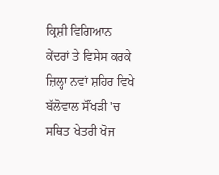ਕ੍ਰਿਸ਼ੀ ਵਿਗਿਆਨ ਕੇਂਦਰਾਂ ਤੇ ਵਿਸੇਸ ਕਰਕੇ ਜ਼ਿਲ੍ਹਾ ਨਵਾਂ ਸ਼ਹਿਰ ਵਿਖੇ ਬੱਲੋਵਾਲ ਸੌਂਖੜੀ 'ਚ ਸਥਿਤ ਖੇਤਰੀ ਖੋਜ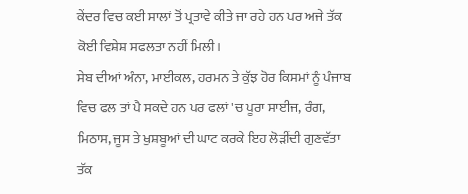ਕੇਂਦਰ ਵਿਚ ਕਈ ਸਾਲਾਂ ਤੋਂ ਪ੍ਰਤਾਵੇ ਕੀਤੇ ਜਾ ਰਹੇ ਹਨ ਪਰ ਅਜੇ ਤੱਕ ਕੋਈ ਵਿਸ਼ੇਸ਼ ਸਫਲਤਾ ਨਹੀਂ ਮਿਲੀ।
ਸੇਬ ਦੀਆਂ ਅੰਨਾ, ਮਾਈਕਲ, ਹਰਮਨ ਤੇ ਕੁੱਝ ਹੋਰ ਕਿਸਮਾਂ ਨੂੰ ਪੰਜਾਬ ਵਿਚ ਫਲ ਤਾਂ ਪੈ ਸਕਦੇ ਹਨ ਪਰ ਫਲਾਂ 'ਚ ਪੂਰਾ ਸਾਈਜ, ਰੰਗ, ਮਿਠਾਸ, ਜੂਸ ਤੇ ਖੁਸ਼ਬੂਆਂ ਦੀ ਘਾਟ ਕਰਕੇ ਇਹ ਲੋੜੀਂਦੀ ਗੁਣਵੱਤਾ ਤੱਕ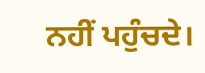ਨਹੀਂ ਪਹੁੰਚਦੇ।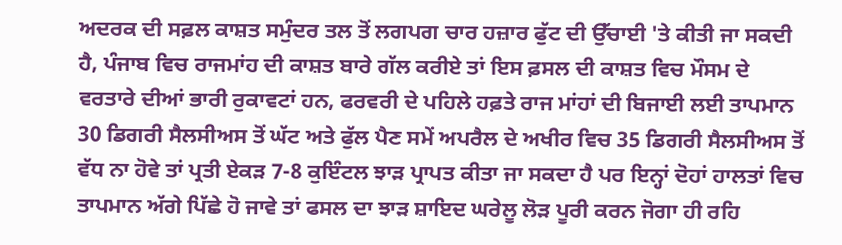ਅਦਰਕ ਦੀ ਸਫ਼ਲ ਕਾਸ਼ਤ ਸਮੁੰਦਰ ਤਲ ਤੋਂ ਲਗਪਗ ਚਾਰ ਹਜ਼ਾਰ ਫੁੱਟ ਦੀ ਉੱਚਾਈ 'ਤੇ ਕੀਤੀ ਜਾ ਸਕਦੀ ਹੈ, ਪੰਜਾਬ ਵਿਚ ਰਾਜਮਾਂਹ ਦੀ ਕਾਸ਼ਤ ਬਾਰੇ ਗੱਲ ਕਰੀਏ ਤਾਂ ਇਸ ਫ਼ਸਲ ਦੀ ਕਾਸ਼ਤ ਵਿਚ ਮੌਸਮ ਦੇ ਵਰਤਾਰੇ ਦੀਆਂ ਭਾਰੀ ਰੁਕਾਵਟਾਂ ਹਨ, ਫਰਵਰੀ ਦੇ ਪਹਿਲੇ ਹਫ਼ਤੇ ਰਾਜ ਮਾਂਹਾਂ ਦੀ ਬਿਜਾਈ ਲਈ ਤਾਪਮਾਨ 30 ਡਿਗਰੀ ਸੈਲਸੀਅਸ ਤੋਂ ਘੱਟ ਅਤੇ ਫੁੱਲ ਪੈਣ ਸਮੇਂ ਅਪਰੈਲ ਦੇ ਅਖੀਰ ਵਿਚ 35 ਡਿਗਰੀ ਸੈਲਸੀਅਸ ਤੋਂ ਵੱਧ ਨਾ ਹੋਵੇ ਤਾਂ ਪ੍ਰਤੀ ਏਕੜ 7-8 ਕੁਇੰਟਲ ਝਾੜ ਪ੍ਰਾਪਤ ਕੀਤਾ ਜਾ ਸਕਦਾ ਹੈ ਪਰ ਇਨ੍ਹਾਂ ਦੋਹਾਂ ਹਾਲਤਾਂ ਵਿਚ ਤਾਪਮਾਨ ਅੱਗੇ ਪਿੱਛੇ ਹੋ ਜਾਵੇ ਤਾਂ ਫਸਲ ਦਾ ਝਾੜ ਸ਼ਾਇਦ ਘਰੇਲੂ ਲੋੜ ਪੂਰੀ ਕਰਨ ਜੋਗਾ ਹੀ ਰਹਿ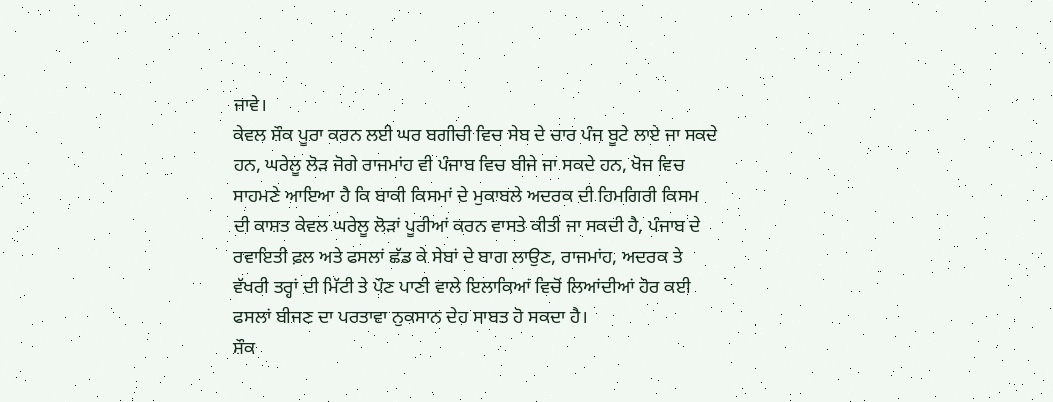ਜਾਵੇ।
ਕੇਵਲ ਸ਼ੌਕ ਪੂਰਾ ਕਰਨ ਲਈ ਘਰ ਬਗੀਚੀ ਵਿਚ ਸੇਬ ਦੇ ਚਾਰ ਪੰਜ ਬੂਟੇ ਲਾਏ ਜਾ ਸਕਦੇ ਹਨ, ਘਰੇਲੂ ਲੋੜ ਜੋਗੇ ਰਾਜਮਾਂਹ ਵੀ ਪੰਜਾਬ ਵਿਚ ਬੀਜੇ ਜਾ ਸਕਦੇ ਹਨ, ਖੋਜ ਵਿਚ ਸਾਹਮਣੇ ਆਇਆ ਹੈ ਕਿ ਬਾਕੀ ਕਿਸਮਾਂ ਦੇ ਮੁਕਾਬਲੇ ਅਦਰਕ ਦੀ ਹਿਮਗਿਰੀ ਕਿਸਮ ਦੀ ਕਾਸ਼ਤ ਕੇਵਲ ਘਰੇਲੂ ਲੋੜਾਂ ਪੂਰੀਆਂ ਕਰਨ ਵਾਸਤੇ ਕੀਤੀ ਜਾ ਸਕਦੀ ਹੈ, ਪੰਜਾਬ ਦੇ ਰਵਾਇਤੀ ਫ਼ਲ ਅਤੇ ਫਸਲਾਂ ਛੱਡ ਕੇ ਸੇਬਾਂ ਦੇ ਬਾਗ ਲਾਉਣ, ਰਾਜਮਾਂਹ, ਅਦਰਕ ਤੇ ਵੱਖਰੀ ਤਰ੍ਹਾਂ ਦੀ ਮਿੱਟੀ ਤੇ ਪੌਣ ਪਾਣੀ ਵਾਲੇ ਇਲਾਕਿਆਂ ਵਿਚੋਂ ਲਿਆਂਦੀਆਂ ਹੋਰ ਕਈ ਫਸਲਾਂ ਬੀਜਣ ਦਾ ਪਰਤਾਵਾ ਨੁਕਸਾਨ ਦੇਹ ਸਾਬਤ ਹੋ ਸਕਦਾ ਹੈ।
ਸ਼ੌਕ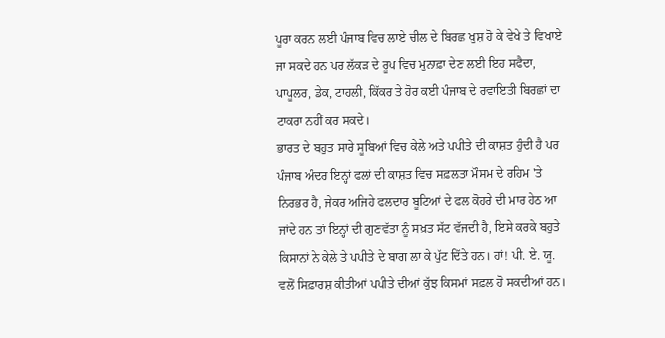ਪੂਰਾ ਕਰਨ ਲਈ ਪੰਜਾਬ ਵਿਚ ਲਾਏ ਚੀਲ ਦੇ ਬਿਰਛ ਖੁਸ਼ ਹੋ ਕੇ ਵੇਖੇ ਤੇ ਵਿਖਾਏ ਜਾ ਸਕਦੇ ਹਨ ਪਰ ਲੱਕੜ ਦੇ ਰੂਪ ਵਿਚ ਮੁਨਾਫ਼ਾ ਦੇਣ ਲਈ ਇਹ ਸਫੈਦਾ, ਪਾਪੂਲਰ, ਡੇਕ, ਟਾਹਲੀ, ਕਿੱਕਰ ਤੇ ਹੋਰ ਕਈ ਪੰਜਾਬ ਦੇ ਰਵਾਇਤੀ ਬਿਰਛਾਂ ਦਾ ਟਾਕਰਾ ਨਹੀਂ ਕਰ ਸਕਦੇ।
ਭਾਰਤ ਦੇ ਬਹੁਤ ਸਾਰੇ ਸੂਬਿਆਂ ਵਿਚ ਕੇਲੇ ਅਤੇ ਪਪੀਤੇ ਦੀ ਕਾਸ਼ਤ ਹੁੰਦੀ ਹੈ ਪਰ ਪੰਜਾਬ ਅੰਦਰ ਇਨ੍ਹਾਂ ਫਲਾਂ ਦੀ ਕਾਸ਼ਤ ਵਿਚ ਸਫ਼ਲਤਾ ਮੌਸਮ ਦੇ ਰਹਿਮ 'ਤੇ ਨਿਰਭਰ ਹੈ, ਜੇਕਰ ਅਜਿਹੇ ਫਲਦਾਰ ਬੂਟਿਆਂ ਦੇ ਫਲ ਕੋਹਰੇ ਦੀ ਮਾਰ ਹੇਠ ਆ ਜਾਂਦੇ ਹਨ ਤਾਂ ਇਨ੍ਹਾਂ ਦੀ ਗੁਣਵੱਤਾ ਨੂੰ ਸਖ਼ਤ ਸੱਟ ਵੱਜਦੀ ਹੈ, ਇਸੇ ਕਰਕੇ ਬਹੁਤੇ ਕਿਸਾਨਾਂ ਨੇ ਕੇਲੇ ਤੇ ਪਪੀਤੇ ਦੇ ਬਾਗ ਲਾ ਕੇ ਪੁੱਟ ਦਿੱਤੇ ਹਨ। ਹਾਂ! ਪੀ. ਏ. ਯੂ. ਵਲੋਂ ਸਿਫ਼ਾਰਸ਼ ਕੀਤੀਆਂ ਪਪੀਤੇ ਦੀਆਂ ਕੁੱਝ ਕਿਸਮਾਂ ਸਫ਼ਲ ਹੋ ਸਕਦੀਆਂ ਹਨ।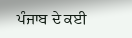ਪੰਜਾਬ ਦੇ ਕਈ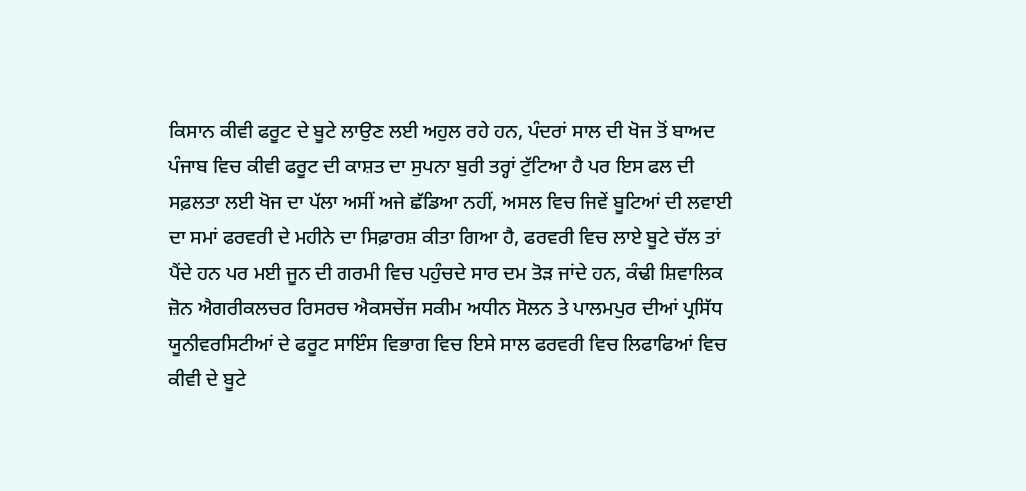ਕਿਸਾਨ ਕੀਵੀ ਫਰੂਟ ਦੇ ਬੂਟੇ ਲਾਉਣ ਲਈ ਅਹੁਲ ਰਹੇ ਹਨ, ਪੰਦਰਾਂ ਸਾਲ ਦੀ ਖੋਜ ਤੋਂ ਬਾਅਦ ਪੰਜਾਬ ਵਿਚ ਕੀਵੀ ਫਰੂਟ ਦੀ ਕਾਸ਼ਤ ਦਾ ਸੁਪਨਾ ਬੁਰੀ ਤਰ੍ਹਾਂ ਟੁੱਟਿਆ ਹੈ ਪਰ ਇਸ ਫਲ ਦੀ ਸਫ਼ਲਤਾ ਲਈ ਖੋਜ ਦਾ ਪੱਲਾ ਅਸੀਂ ਅਜੇ ਛੱਡਿਆ ਨਹੀਂ, ਅਸਲ ਵਿਚ ਜਿਵੇਂ ਬੂਟਿਆਂ ਦੀ ਲਵਾਈ ਦਾ ਸਮਾਂ ਫਰਵਰੀ ਦੇ ਮਹੀਨੇ ਦਾ ਸਿਫ਼ਾਰਸ਼ ਕੀਤਾ ਗਿਆ ਹੈ, ਫਰਵਰੀ ਵਿਚ ਲਾਏ ਬੂਟੇ ਚੱਲ ਤਾਂ ਪੈਂਦੇ ਹਨ ਪਰ ਮਈ ਜੂਨ ਦੀ ਗਰਮੀ ਵਿਚ ਪਹੁੰਚਦੇ ਸਾਰ ਦਮ ਤੋੜ ਜਾਂਦੇ ਹਨ, ਕੰਢੀ ਸ਼ਿਵਾਲਿਕ ਜ਼ੋਨ ਐਗਰੀਕਲਚਰ ਰਿਸਰਚ ਐਕਸਚੇਂਜ ਸਕੀਮ ਅਧੀਨ ਸੋਲਨ ਤੇ ਪਾਲਮਪੁਰ ਦੀਆਂ ਪ੍ਰਸਿੱਧ ਯੂਨੀਵਰਸਿਟੀਆਂ ਦੇ ਫਰੂਟ ਸਾਇੰਸ ਵਿਭਾਗ ਵਿਚ ਇਸੇ ਸਾਲ ਫਰਵਰੀ ਵਿਚ ਲਿਫਾਫਿਆਂ ਵਿਚ ਕੀਵੀ ਦੇ ਬੂਟੇ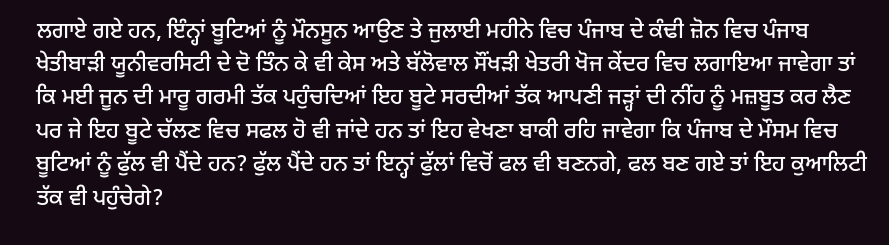ਲਗਾਏ ਗਏ ਹਨ, ਇੰਨ੍ਹਾਂ ਬੂਟਿਆਂ ਨੂੰ ਮੌਨਸੂਨ ਆਉਣ ਤੇ ਜੁਲਾਈ ਮਹੀਨੇ ਵਿਚ ਪੰਜਾਬ ਦੇ ਕੰਢੀ ਜ਼ੋਨ ਵਿਚ ਪੰਜਾਬ ਖੇਤੀਬਾੜੀ ਯੂਨੀਵਰਸਿਟੀ ਦੇ ਦੋ ਤਿੰਨ ਕੇ ਵੀ ਕੇਸ ਅਤੇ ਬੱਲੋਵਾਲ ਸੌਂਖੜੀ ਖੇਤਰੀ ਖੋਜ ਕੇਂਦਰ ਵਿਚ ਲਗਾਇਆ ਜਾਵੇਗਾ ਤਾਂ ਕਿ ਮਈ ਜੂਨ ਦੀ ਮਾਰੂ ਗਰਮੀ ਤੱਕ ਪਹੁੰਚਦਿਆਂ ਇਹ ਬੂਟੇ ਸਰਦੀਆਂ ਤੱਕ ਆਪਣੀ ਜੜ੍ਹਾਂ ਦੀ ਨੀਂਹ ਨੂੰ ਮਜ਼ਬੂਤ ਕਰ ਲੈਣ ਪਰ ਜੇ ਇਹ ਬੂਟੇ ਚੱਲਣ ਵਿਚ ਸਫਲ ਹੋ ਵੀ ਜਾਂਦੇ ਹਨ ਤਾਂ ਇਹ ਵੇਖਣਾ ਬਾਕੀ ਰਹਿ ਜਾਵੇਗਾ ਕਿ ਪੰਜਾਬ ਦੇ ਮੌਸਮ ਵਿਚ ਬੂਟਿਆਂ ਨੂੰ ਫੁੱਲ ਵੀ ਪੈਂਦੇ ਹਨ? ਫੁੱਲ ਪੈਂਦੇ ਹਨ ਤਾਂ ਇਨ੍ਹਾਂ ਫੁੱਲਾਂ ਵਿਚੋਂ ਫਲ ਵੀ ਬਣਨਗੇ, ਫਲ ਬਣ ਗਏ ਤਾਂ ਇਹ ਕੁਆਲਿਟੀ ਤੱਕ ਵੀ ਪਹੁੰਚੇਗੇ?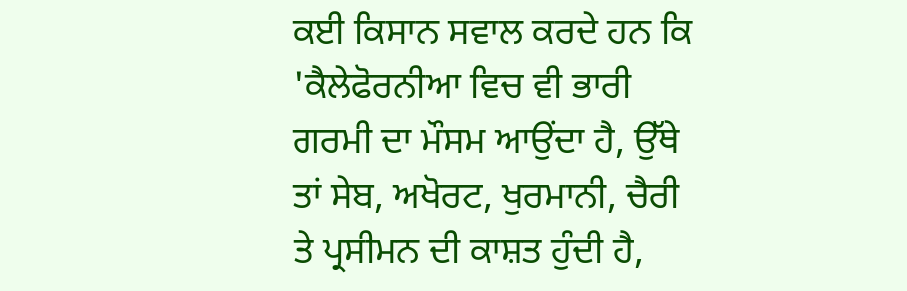ਕਈ ਕਿਸਾਨ ਸਵਾਲ ਕਰਦੇ ਹਨ ਕਿ 'ਕੈਲੇਫੋਰਨੀਆ ਵਿਚ ਵੀ ਭਾਰੀ ਗਰਮੀ ਦਾ ਮੌਸਮ ਆਉਂਦਾ ਹੈ, ਉੱਥੇ ਤਾਂ ਸੇਬ, ਅਖੋਰਟ, ਖੁਰਮਾਨੀ, ਚੈਰੀ ਤੇ ਪ੍ਰਸੀਮਨ ਦੀ ਕਾਸ਼ਤ ਹੁੰਦੀ ਹੈ,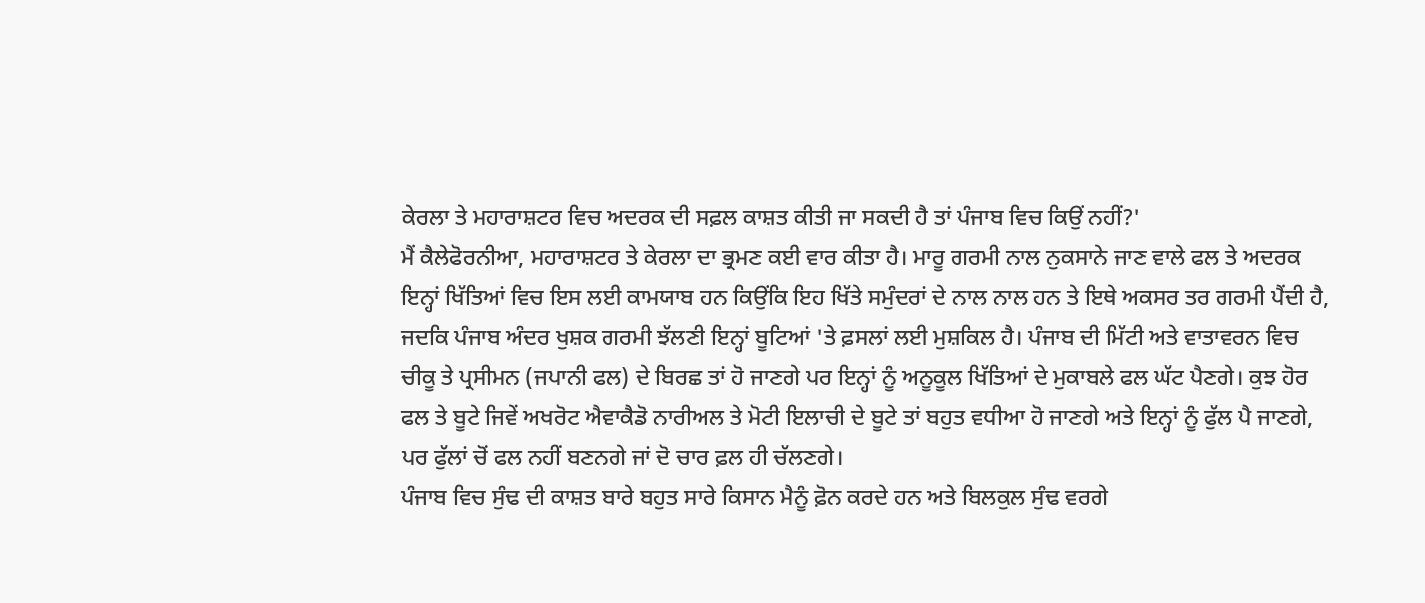ਕੇਰਲਾ ਤੇ ਮਹਾਰਾਸ਼ਟਰ ਵਿਚ ਅਦਰਕ ਦੀ ਸਫ਼ਲ ਕਾਸ਼ਤ ਕੀਤੀ ਜਾ ਸਕਦੀ ਹੈ ਤਾਂ ਪੰਜਾਬ ਵਿਚ ਕਿਉਂ ਨਹੀਂ?'
ਮੈਂ ਕੈਲੇਫੋਰਨੀਆ, ਮਹਾਰਾਸ਼ਟਰ ਤੇ ਕੇਰਲਾ ਦਾ ਭ੍ਰਮਣ ਕਈ ਵਾਰ ਕੀਤਾ ਹੈ। ਮਾਰੂ ਗਰਮੀ ਨਾਲ ਨੁਕਸਾਨੇ ਜਾਣ ਵਾਲੇ ਫਲ ਤੇ ਅਦਰਕ ਇਨ੍ਹਾਂ ਖਿੱਤਿਆਂ ਵਿਚ ਇਸ ਲਈ ਕਾਮਯਾਬ ਹਨ ਕਿਉਂਕਿ ਇਹ ਖਿੱਤੇ ਸਮੁੰਦਰਾਂ ਦੇ ਨਾਲ ਨਾਲ ਹਨ ਤੇ ਇਥੇ ਅਕਸਰ ਤਰ ਗਰਮੀ ਪੈਂਦੀ ਹੈ, ਜਦਕਿ ਪੰਜਾਬ ਅੰਦਰ ਖੁਸ਼ਕ ਗਰਮੀ ਝੱਲਣੀ ਇਨ੍ਹਾਂ ਬੂਟਿਆਂ 'ਤੇ ਫ਼ਸਲਾਂ ਲਈ ਮੁਸ਼ਕਿਲ ਹੈ। ਪੰਜਾਬ ਦੀ ਮਿੱਟੀ ਅਤੇ ਵਾਤਾਵਰਨ ਵਿਚ ਚੀਕੂ ਤੇ ਪ੍ਰਸੀਮਨ (ਜਪਾਨੀ ਫਲ) ਦੇ ਬਿਰਛ ਤਾਂ ਹੋ ਜਾਣਗੇ ਪਰ ਇਨ੍ਹਾਂ ਨੂੰ ਅਨੂਕੂਲ ਖਿੱਤਿਆਂ ਦੇ ਮੁਕਾਬਲੇ ਫਲ ਘੱਟ ਪੈਣਗੇ। ਕੁਝ ਹੋਰ ਫਲ ਤੇ ਬੂਟੇ ਜਿਵੇਂ ਅਖਰੋਟ ਐਵਾਕੈਡੋ ਨਾਰੀਅਲ ਤੇ ਮੋਟੀ ਇਲਾਚੀ ਦੇ ਬੂਟੇ ਤਾਂ ਬਹੁਤ ਵਧੀਆ ਹੋ ਜਾਣਗੇ ਅਤੇ ਇਨ੍ਹਾਂ ਨੂੰ ਫੁੱਲ ਪੈ ਜਾਣਗੇ, ਪਰ ਫੁੱਲਾਂ ਚੋਂ ਫਲ ਨਹੀਂ ਬਣਨਗੇ ਜਾਂ ਦੋ ਚਾਰ ਫ਼ਲ ਹੀ ਚੱਲਣਗੇ।
ਪੰਜਾਬ ਵਿਚ ਸੁੰਢ ਦੀ ਕਾਸ਼ਤ ਬਾਰੇ ਬਹੁਤ ਸਾਰੇ ਕਿਸਾਨ ਮੈਨੂੰ ਫ਼ੋਨ ਕਰਦੇ ਹਨ ਅਤੇ ਬਿਲਕੁਲ ਸੁੰਢ ਵਰਗੇ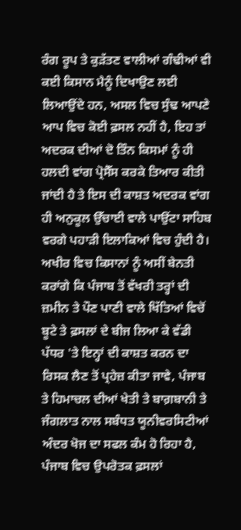ਰੰਗ ਰੂਪ ਤੇ ਕੁੜੱਤਣ ਵਾਲੀਆਂ ਗੰਢੀਆਂ ਵੀ ਕਈ ਕਿਸਾਨ ਮੈਨੂੰ ਦਿਖਾਉਣ ਲਈ ਲਿਆਉਂਦੇ ਹਨ, ਅਸਲ ਵਿਚ ਸੁੰਢ ਆਪਣੇ ਆਪ ਵਿਚ ਕੋਈ ਫ਼ਸਲ ਨਹੀਂ ਹੈ, ਇਹ ਤਾਂ ਅਦਰਕ ਦੀਆਂ ਦੋ ਤਿੰਨ ਕਿਸਮਾਂ ਨੂੰ ਹੀ ਹਲਦੀ ਵਾਂਗ ਪ੍ਰੋਸੈੱਸ ਕਰਕੇ ਤਿਆਰ ਕੀਤੀ ਜਾਂਦੀ ਹੈ ਤੇ ਇਸ ਦੀ ਕਾਸ਼ਤ ਅਦਰਕ ਵਾਂਗ ਹੀ ਅਨੁਕੂਲ ਉੱਚਾਈ ਵਾਲੇ ਪਾਉਂਟਾ ਸਾਹਿਬ ਵਰਗੇ ਪਹਾੜੀ ਇਲਾਕਿਆਂ ਵਿਚ ਹੁੰਦੀ ਹੈ।
ਅਖੀਰ ਵਿਚ ਕਿਸਾਨਾਂ ਨੂੰ ਅਸੀਂ ਬੇਨਤੀ ਕਰਾਂਗੇ ਕਿ ਪੰਜਾਬ ਤੋਂ ਵੱਖਰੀ ਤਰ੍ਹਾਂ ਦੀ ਜ਼ਮੀਨ ਤੇ ਪੌਣ ਪਾਣੀ ਵਾਲੇ ਖਿੱਤਿਆਂ ਵਿਚੋਂ ਬੂਟੇ ਤੇ ਫ਼ਸਲਾਂ ਦੇ ਬੀਜ ਲਿਆ ਕੇ ਵੱਡੀ ਪੱਧਰ 'ਤੇ ਇਨ੍ਹਾਂ ਦੀ ਕਾਸ਼ਤ ਕਰਨ ਦਾ ਰਿਸਕ ਲੈਣ ਤੋਂ ਪ੍ਰਹੇਜ਼ ਕੀਤਾ ਜਾਵੇ, ਪੰਜਾਬ ਤੇ ਹਿਮਾਚਲ ਦੀਆਂ ਖੇਤੀ ਤੇ ਬਾਗ਼ਬਾਨੀ ਤੇ ਜੰਗਲਾਤ ਨਾਲ ਸਬੰਧਤ ਯੂਨੀਵਰਸਿਟੀਆਂ ਅੰਦਰ ਖੋਜ ਦਾ ਸਫਲ ਕੰਮ ਹੋ ਰਿਹਾ ਹੈ, ਪੰਜਾਬ ਵਿਚ ਉਪਰੋਤਕ ਫ਼ਸਲਾਂ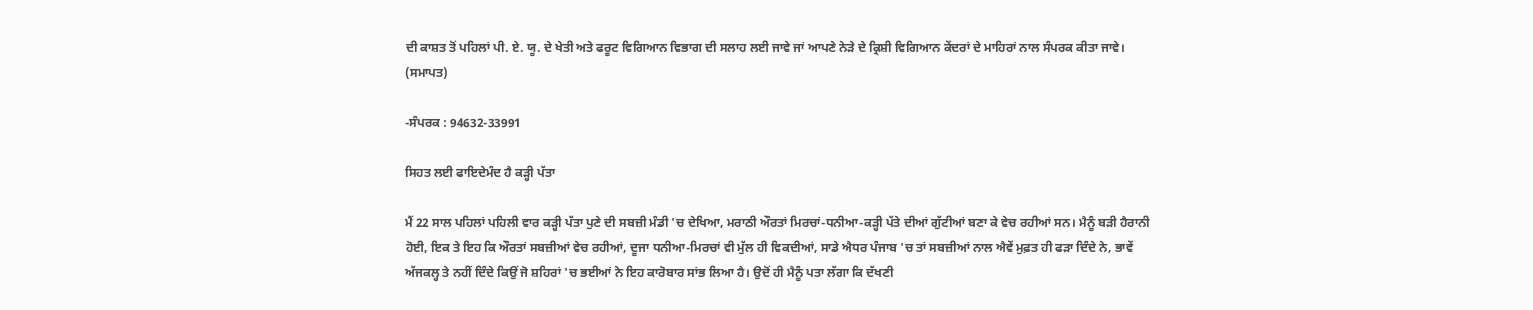ਦੀ ਕਾਸ਼ਤ ਤੋਂ ਪਹਿਲਾਂ ਪੀ. ਏ. ਯੂ. ਦੇ ਖੇਤੀ ਅਤੇ ਫਰੂਟ ਵਿਗਿਆਨ ਵਿਭਾਗ ਦੀ ਸਲਾਹ ਲਈ ਜਾਵੇ ਜਾਂ ਆਪਣੇ ਨੇੜੇ ਦੇ ਕ੍ਰਿਸ਼ੀ ਵਿਗਿਆਨ ਕੇਂਦਰਾਂ ਦੇ ਮਾਹਿਰਾਂ ਨਾਲ ਸੰਪਰਕ ਕੀਤਾ ਜਾਵੇ। (ਸਮਾਪਤ)

-ਸੰਪਰਕ : 94632-33991

ਸਿਹਤ ਲਈ ਫਾਇਦੇਮੰਦ ਹੈ ਕੜ੍ਹੀ ਪੱਤਾ

ਮੈਂ 22 ਸਾਲ ਪਹਿਲਾਂ ਪਹਿਲੀ ਵਾਰ ਕੜ੍ਹੀ ਪੱਤਾ ਪੁਣੇ ਦੀ ਸਬਜ਼ੀ ਮੰਡੀ 'ਚ ਦੇਖਿਆ, ਮਰਾਠੀ ਔਰਤਾਂ ਮਿਰਚਾਂ-ਧਨੀਆ-ਕੜ੍ਹੀ ਪੱਤੇ ਦੀਆਂ ਗੁੱਟੀਆਂ ਬਣਾ ਕੇ ਵੇਚ ਰਹੀਆਂ ਸਨ। ਮੈਨੂੰ ਬੜੀ ਹੈਰਾਨੀ ਹੋਈ, ਇਕ ਤੇ ਇਹ ਕਿ ਔਰਤਾਂ ਸਬਜ਼ੀਆਂ ਵੇਚ ਰਹੀਆਂ, ਦੂਜਾ ਧਨੀਆ-ਮਿਰਚਾਂ ਵੀ ਮੁੱਲ ਹੀ ਵਿਕਦੀਆਂ, ਸਾਡੇ ਐਧਰ ਪੰਜਾਬ 'ਚ ਤਾਂ ਸਬਜ਼ੀਆਂ ਨਾਲ ਐਵੇਂ ਮੁਫ਼ਤ ਹੀ ਫੜਾ ਦਿੰਦੇ ਨੇ, ਭਾਵੇਂ ਅੱਜਕਲ੍ਹ ਤੇ ਨਹੀਂ ਦਿੰਦੇ ਕਿਉਂ ਜੋ ਸ਼ਹਿਰਾਂ 'ਚ ਭਈਆਂ ਨੇ ਇਹ ਕਾਰੋਬਾਰ ਸਾਂਭ ਲਿਆ ਹੈ। ਉਦੋਂ ਹੀ ਮੈਨੂੰ ਪਤਾ ਲੱਗਾ ਕਿ ਦੱਖਣੀ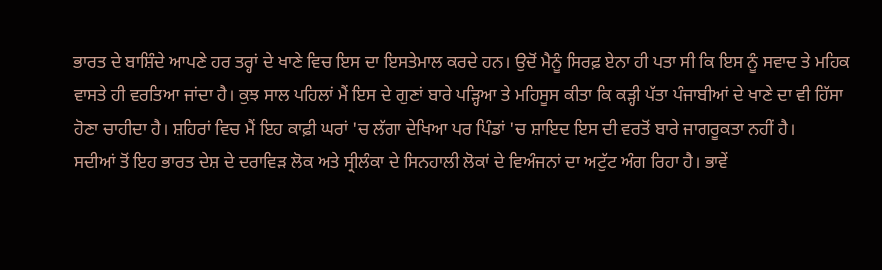ਭਾਰਤ ਦੇ ਬਾਸ਼ਿੰਦੇ ਆਪਣੇ ਹਰ ਤਰ੍ਹਾਂ ਦੇ ਖਾਣੇ ਵਿਚ ਇਸ ਦਾ ਇਸਤੇਮਾਲ ਕਰਦੇ ਹਨ। ਉਦੋਂ ਮੈਨੂੰ ਸਿਰਫ਼ ਏਨਾ ਹੀ ਪਤਾ ਸੀ ਕਿ ਇਸ ਨੂੰ ਸਵਾਦ ਤੇ ਮਹਿਕ ਵਾਸਤੇ ਹੀ ਵਰਤਿਆ ਜਾਂਦਾ ਹੈ। ਕੁਝ ਸਾਲ ਪਹਿਲਾਂ ਮੈਂ ਇਸ ਦੇ ਗੁਣਾਂ ਬਾਰੇ ਪੜ੍ਹਿਆ ਤੇ ਮਹਿਸੂਸ ਕੀਤਾ ਕਿ ਕੜ੍ਹੀ ਪੱਤਾ ਪੰਜਾਬੀਆਂ ਦੇ ਖਾਣੇ ਦਾ ਵੀ ਹਿੱਸਾ ਹੋਣਾ ਚਾਹੀਦਾ ਹੈ। ਸ਼ਹਿਰਾਂ ਵਿਚ ਮੈਂ ਇਹ ਕਾਫ਼ੀ ਘਰਾਂ 'ਚ ਲੱਗਾ ਦੇਖਿਆ ਪਰ ਪਿੰਡਾਂ 'ਚ ਸ਼ਾਇਦ ਇਸ ਦੀ ਵਰਤੋਂ ਬਾਰੇ ਜਾਗਰੂਕਤਾ ਨਹੀਂ ਹੈ।
ਸਦੀਆਂ ਤੋਂ ਇਹ ਭਾਰਤ ਦੇਸ਼ ਦੇ ਦਰਾਵਿੜ ਲੋਕ ਅਤੇ ਸ੍ਰੀਲੰਕਾ ਦੇ ਸਿਨਹਾਲੀ ਲੋਕਾਂ ਦੇ ਵਿਅੰਜਨਾਂ ਦਾ ਅਟੁੱਟ ਅੰਗ ਰਿਹਾ ਹੈ। ਭਾਵੇਂ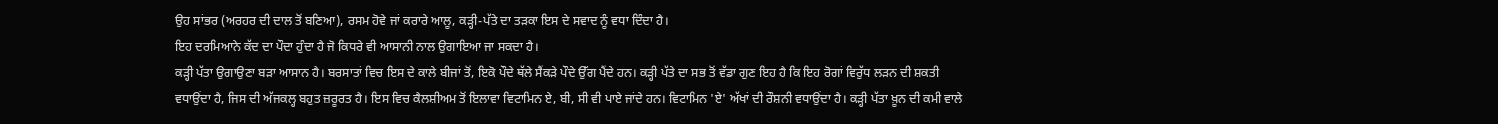ਉਹ ਸਾਂਭਰ (ਅਰਹਰ ਦੀ ਦਾਲ ਤੋਂ ਬਣਿਆ), ਰਸਮ ਹੋਵੇ ਜਾਂ ਕਰਾਰੇ ਆਲੂ, ਕੜ੍ਹੀ-ਪੱਤੇ ਦਾ ਤੜਕਾ ਇਸ ਦੇ ਸਵਾਦ ਨੂੰ ਵਧਾ ਦਿੰਦਾ ਹੈ।
ਇਹ ਦਰਮਿਆਨੇ ਕੱਦ ਦਾ ਪੌਦਾ ਹੁੰਦਾ ਹੈ ਜੋ ਕਿਧਰੇ ਵੀ ਆਸਾਨੀ ਨਾਲ ਉਗਾਇਆ ਜਾ ਸਕਦਾ ਹੈ।
ਕੜ੍ਹੀ ਪੱਤਾ ਉਗਾਉਣਾ ਬੜਾ ਆਸਾਨ ਹੈ। ਬਰਸਾਤਾਂ ਵਿਚ ਇਸ ਦੇ ਕਾਲੇ ਬੀਜਾਂ ਤੋਂ, ਇਕੋ ਪੌਦੇ ਥੱਲੇ ਸੈਂਕੜੇ ਪੌਦੇ ਉੱਗ ਪੈਂਦੇ ਹਨ। ਕੜ੍ਹੀ ਪੱਤੇ ਦਾ ਸਭ ਤੋਂ ਵੱਡਾ ਗੁਣ ਇਹ ਹੈ ਕਿ ਇਹ ਰੋਗਾਂ ਵਿਰੁੱਧ ਲੜਨ ਦੀ ਸ਼ਕਤੀ ਵਧਾਉਂਦਾ ਹੈ, ਜਿਸ ਦੀ ਅੱਜਕਲ੍ਹ ਬਹੁਤ ਜ਼ਰੂਰਤ ਹੈ। ਇਸ ਵਿਚ ਕੈਲਸ਼ੀਅਮ ਤੋਂ ਇਲਾਵਾ ਵਿਟਾਮਿਨ ਏ, ਬੀ, ਸੀ ਵੀ ਪਾਏ ਜਾਂਦੇ ਹਨ। ਵਿਟਾਮਿਨ 'ਏ' ਅੱਖਾਂ ਦੀ ਰੌਸ਼ਨੀ ਵਧਾਉਂਦਾ ਹੈ। ਕੜ੍ਹੀ ਪੱਤਾ ਖ਼ੂਨ ਦੀ ਕਮੀ ਵਾਲੇ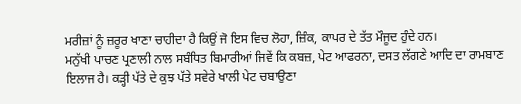ਮਰੀਜ਼ਾਂ ਨੂੰ ਜ਼ਰੂਰ ਖਾਣਾ ਚਾਹੀਦਾ ਹੈ ਕਿਉਂ ਜੋ ਇਸ ਵਿਚ ਲੋਹਾ, ਜ਼ਿੰਕ, ਕਾਪਰ ਦੇ ਤੱਤ ਮੌਜੂਦ ਹੁੰਦੇ ਹਨ।
ਮਨੁੱਖੀ ਪਾਚਣ ਪ੍ਰਣਾਲੀ ਨਾਲ ਸਬੰਧਿਤ ਬਿਮਾਰੀਆਂ ਜਿਵੇਂ ਕਿ ਕਬਜ਼, ਪੇਟ ਆਫਰਨਾ, ਦਸਤ ਲੱਗਣੇ ਆਦਿ ਦਾ ਰਾਮਬਾਣ ਇਲਾਜ ਹੈ। ਕੜ੍ਹੀ ਪੱਤੇ ਦੇ ਕੁਝ ਪੱਤੇ ਸਵੇਰੇ ਖਾਲੀ ਪੇਟ ਚਬਾਉਣਾ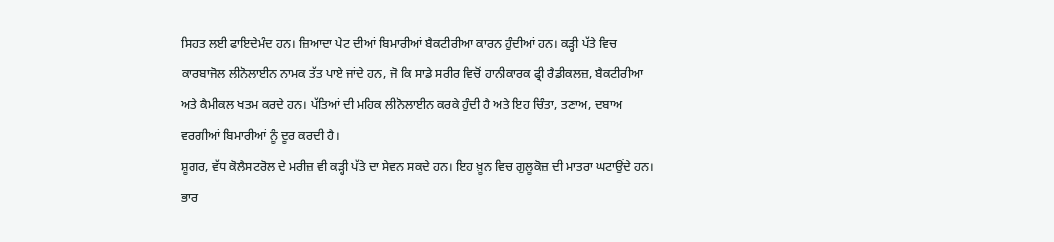ਸਿਹਤ ਲਈ ਫਾਇਦੇਮੰਦ ਹਨ। ਜ਼ਿਆਦਾ ਪੇਟ ਦੀਆਂ ਬਿਮਾਰੀਆਂ ਬੈਕਟੀਰੀਆ ਕਾਰਨ ਹੁੰਦੀਆਂ ਹਨ। ਕੜ੍ਹੀ ਪੱਤੇ ਵਿਚ ਕਾਰਬਾਜੋਲ ਲੀਨੋਲਾਈਨ ਨਾਮਕ ਤੱਤ ਪਾਏ ਜਾਂਦੇ ਹਨ, ਜੋ ਕਿ ਸਾਡੇ ਸਰੀਰ ਵਿਚੋਂ ਹਾਨੀਕਾਰਕ ਫ੍ਰੀ ਰੈਡੀਕਲਜ਼, ਬੈਕਟੀਰੀਆ ਅਤੇ ਕੈਮੀਕਲ ਖਤਮ ਕਰਦੇ ਹਨ। ਪੱਤਿਆਂ ਦੀ ਮਹਿਕ ਲੀਨੋਲਾਈਨ ਕਰਕੇ ਹੁੰਦੀ ਹੈ ਅਤੇ ਇਹ ਚਿੰਤਾ, ਤਣਾਅ, ਦਬਾਅ ਵਰਗੀਆਂ ਬਿਮਾਰੀਆਂ ਨੂੰ ਦੂਰ ਕਰਦੀ ਹੈ।
ਸ਼ੂਗਰ, ਵੱਧ ਕੋਲੈਸਟਰੋਲ ਦੇ ਮਰੀਜ਼ ਵੀ ਕੜ੍ਹੀ ਪੱਤੇ ਦਾ ਸੇਵਨ ਸਕਦੇ ਹਨ। ਇਹ ਖ਼ੂਨ ਵਿਚ ਗੁਲੂਕੋਜ਼ ਦੀ ਮਾਤਰਾ ਘਟਾਉਂਦੇ ਹਨ।
ਭਾਰ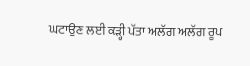ਘਟਾਉਣ ਲਈ ਕੜ੍ਹੀ ਪੱਤਾ ਅਲੱਗ ਅਲੱਗ ਰੂਪ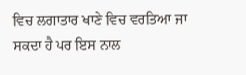ਵਿਚ ਲਗਾਤਾਰ ਖਾਣੇ ਵਿਚ ਵਰਤਿਆ ਜਾ ਸਕਦਾ ਹੈ ਪਰ ਇਸ ਨਾਲ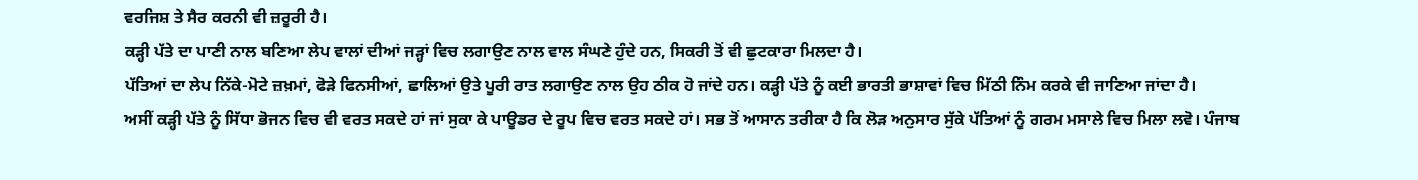ਵਰਜਿਸ਼ ਤੇ ਸੈਰ ਕਰਨੀ ਵੀ ਜ਼ਰੂਰੀ ਹੈ।
ਕੜ੍ਹੀ ਪੱਤੇ ਦਾ ਪਾਣੀ ਨਾਲ ਬਣਿਆ ਲੇਪ ਵਾਲਾਂ ਦੀਆਂ ਜੜ੍ਹਾਂ ਵਿਚ ਲਗਾਉਣ ਨਾਲ ਵਾਲ ਸੰਘਣੇ ਹੁੰਦੇ ਹਨ, ਸਿਕਰੀ ਤੋਂ ਵੀ ਛੁਟਕਾਰਾ ਮਿਲਦਾ ਹੈ।
ਪੱਤਿਆਂ ਦਾ ਲੇਪ ਨਿੱਕੇ-ਮੋਟੇ ਜ਼ਖ਼ਮਾਂ, ਫੋੜੇ ਫਿਨਸੀਆਂ, ਛਾਲਿਆਂ ਉਤੇ ਪੂਰੀ ਰਾਤ ਲਗਾਉਣ ਨਾਲ ਉਹ ਠੀਕ ਹੋ ਜਾਂਦੇ ਹਨ। ਕੜ੍ਹੀ ਪੱਤੇ ਨੂੰ ਕਈ ਭਾਰਤੀ ਭਾਸ਼ਾਵਾਂ ਵਿਚ ਮਿੱਠੀ ਨਿੰਮ ਕਰਕੇ ਵੀ ਜਾਣਿਆ ਜਾਂਦਾ ਹੈ।
ਅਸੀਂ ਕੜ੍ਹੀ ਪੱਤੇ ਨੂੰ ਸਿੱਧਾ ਭੋਜਨ ਵਿਚ ਵੀ ਵਰਤ ਸਕਦੇ ਹਾਂ ਜਾਂ ਸੁਕਾ ਕੇ ਪਾਊਡਰ ਦੇ ਰੂਪ ਵਿਚ ਵਰਤ ਸਕਦੇ ਹਾਂ। ਸਭ ਤੋਂ ਆਸਾਨ ਤਰੀਕਾ ਹੈ ਕਿ ਲੋੜ ਅਨੁਸਾਰ ਸੁੱਕੇ ਪੱਤਿਆਂ ਨੂੰ ਗਰਮ ਮਸਾਲੇ ਵਿਚ ਮਿਲਾ ਲਵੋ। ਪੰਜਾਬ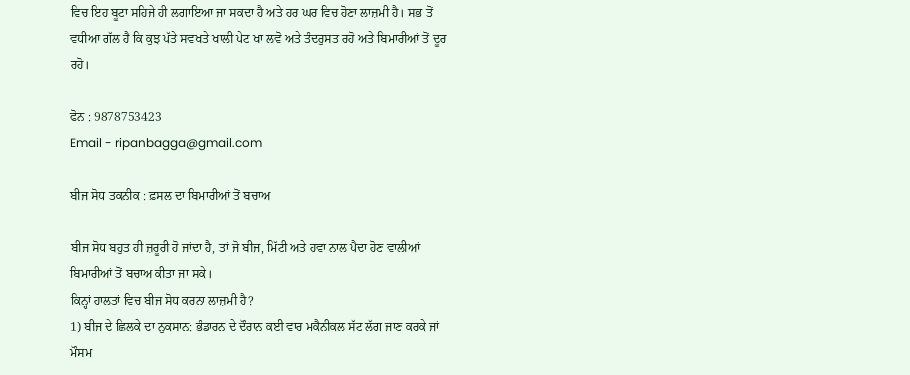ਵਿਚ ਇਹ ਬੂਟਾ ਸਹਿਜੇ ਹੀ ਲਗਾਇਆ ਜਾ ਸਕਦਾ ਹੈ ਅਤੇ ਹਰ ਘਰ ਵਿਚ ਹੋਣਾ ਲਾਜ਼ਮੀ ਹੈ। ਸਭ ਤੋਂ ਵਧੀਆ ਗੱਲ ਹੈ ਕਿ ਕੁਝ ਪੱਤੇ ਸਵਖਤੇ ਖਾਲੀ ਪੇਟ ਖਾ ਲਵੋ ਅਤੇ ਤੰਦਰੁਸਤ ਰਹੋ ਅਤੇ ਬਿਮਾਰੀਆਂ ਤੋਂ ਦੂਰ ਰਹੋ।

ਫੋਨ : 9878753423
Email - ripanbagga@gmail.com

ਬੀਜ ਸੋਧ ਤਕਨੀਕ : ਫ਼ਸਲ ਦਾ ਬਿਮਾਰੀਆਂ ਤੋਂ ਬਚਾਅ

ਬੀਜ ਸੋਧ ਬਹੁਤ ਹੀ ਜ਼ਰੂਰੀ ਹੋ ਜਾਂਦਾ ਹੈ, ਤਾਂ ਜੋ ਬੀਜ, ਮਿੱਟੀ ਅਤੇ ਹਵਾ ਨਾਲ ਪੈਦਾ ਹੋਣ ਵਾਲੀਆਂ ਬਿਮਾਰੀਆਂ ਤੋਂ ਬਚਾਅ ਕੀਤਾ ਜਾ ਸਕੇ।
ਕਿਨ੍ਹਾਂ ਹਾਲਤਾਂ ਵਿਚ ਬੀਜ ਸੋਧ ਕਰਨਾ ਲਾਜ਼ਮੀ ਹੈ?
1) ਬੀਜ ਦੇ ਛਿਲਕੇ ਦਾ ਨੁਕਸਾਨ: ਭੰਡਾਰਨ ਦੇ ਦੌਰਾਨ ਕਈ ਵਾਰ ਮਕੈਨੀਕਲ ਸੱਟ ਲੱਗ ਜਾਣ ਕਰਕੇ ਜਾਂ ਮੌਸਮ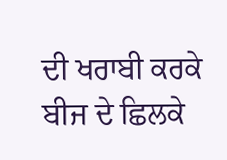ਦੀ ਖਰਾਬੀ ਕਰਕੇ ਬੀਜ ਦੇ ਛਿਲਕੇ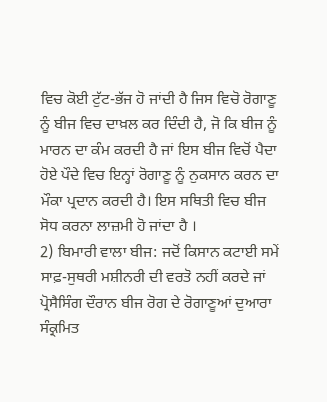ਵਿਚ ਕੋਈ ਟੁੱਟ-ਭੱਜ ਹੋ ਜਾਂਦੀ ਹੈ ਜਿਸ ਵਿਚੋ ਰੋਗਾਣੂ ਨੂੰ ਬੀਜ ਵਿਚ ਦਾਖ਼ਲ ਕਰ ਦਿੰਦੀ ਹੈ, ਜੋ ਕਿ ਬੀਜ ਨੂੰ ਮਾਰਨ ਦਾ ਕੰਮ ਕਰਦੀ ਹੈ ਜਾਂ ਇਸ ਬੀਜ ਵਿਚੋਂ ਪੈਦਾ ਹੋਏ ਪੌਦੇ ਵਿਚ ਇਨ੍ਹਾਂ ਰੋਗਾਣੂ ਨੂੰ ਨੁਕਸਾਨ ਕਰਨ ਦਾ ਮੌਕਾ ਪ੍ਰਦਾਨ ਕਰਦੀ ਹੈ। ਇਸ ਸਥਿਤੀ ਵਿਚ ਬੀਜ ਸੋਧ ਕਰਨਾ ਲਾਜ਼ਮੀ ਹੋ ਜਾਂਦਾ ਹੈ ।
2) ਬਿਮਾਰੀ ਵਾਲਾ ਬੀਜ: ਜਦੋਂ ਕਿਸਾਨ ਕਟਾਈ ਸਮੇਂ ਸਾਫ਼-ਸੁਥਰੀ ਮਸ਼ੀਨਰੀ ਦੀ ਵਰਤੋ ਨਹੀਂ ਕਰਦੇ ਜਾਂ ਪ੍ਰੋਸੈਸਿੰਗ ਦੌਰਾਨ ਬੀਜ ਰੋਗ ਦੇ ਰੋਗਾਣੂਆਂ ਦੁਆਰਾ ਸੰਕ੍ਰਮਿਤ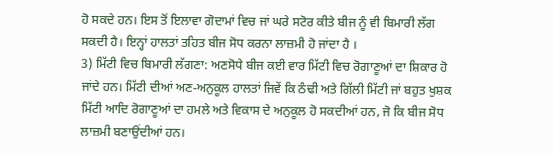ਹੋ ਸਕਦੇ ਹਨ। ਇਸ ਤੋਂ ਇਲਾਵਾ ਗੋਦਾਮਾਂ ਵਿਚ ਜਾਂ ਘਰੇ ਸਟੋਰ ਕੀਤੇ ਬੀਜ ਨੂੰ ਵੀ ਬਿਮਾਰੀ ਲੱਗ ਸਕਦੀ ਹੈ। ਇਨ੍ਹਾਂ ਹਾਲਤਾਂ ਤਹਿਤ ਬੀਜ ਸੋਧ ਕਰਨਾ ਲਾਜ਼ਮੀ ਹੋ ਜਾਂਦਾ ਹੈ ।
3) ਮਿੱਟੀ ਵਿਚ ਬਿਮਾਰੀ ਲੱਗਣਾ: ਅਣਸੋਧੇ ਬੀਜ ਕਈ ਵਾਰ ਮਿੱਟੀ ਵਿਚ ਰੋਗਾਣੂਆਂ ਦਾ ਸ਼ਿਕਾਰ ਹੋ ਜਾਂਦੇ ਹਨ। ਮਿੱਟੀ ਦੀਆਂ ਅਣ-ਅਨੁਕੂਲ ਹਾਲਤਾਂ ਜਿਵੇਂ ਕਿ ਠੰਢੀ ਅਤੇ ਗਿੱਲੀ ਮਿੱਟੀ ਜਾਂ ਬਹੁਤ ਖੁਸ਼ਕ ਮਿੱਟੀ ਆਦਿ ਰੋਗਾਣੂਆਂ ਦਾ ਹਮਲੇ ਅਤੇ ਵਿਕਾਸ ਦੇ ਅਨੁਕੂਲ ਹੋ ਸਕਦੀਆਂ ਹਨ, ਜੋ ਕਿ ਬੀਜ ਸੋਧ ਲਾਜ਼ਮੀ ਬਣਾਉਂਦੀਆਂ ਹਨ।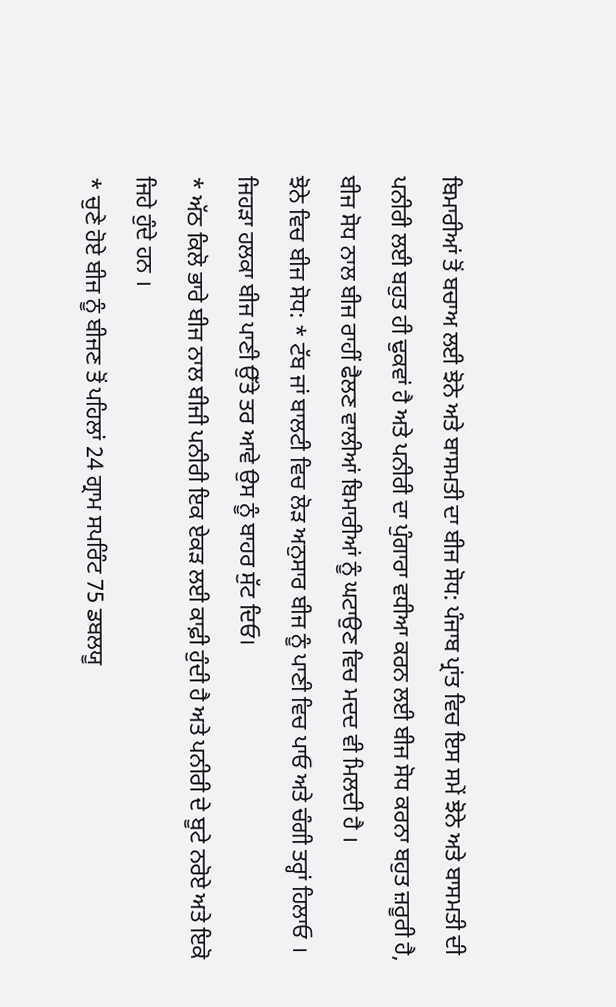ਬਿਮਾਰੀਆਂ ਤੋਂ ਬਚਾਅ ਲਈ ਝੋਨੇ ਅਤੇ ਬਾਸਮਤੀ ਦਾ ਬੀਜ ਸੋਧ: ਪੰਜਾਬ ਪ੍ਰਾਂਤ ਵਿਚ ਇਸ ਸਮੇਂ ਝੋਨੇ ਅਤੇ ਬਾਸਮਤੀ ਦੀ ਪਨੀਰੀ ਲਈ ਬਹੁਤ ਹੀ ਢੁਕਵਾਂ ਹੈ ਅਤੇ ਪਨੀਰੀ ਦਾ ਪੁੰਗਾਰਾ ਵਧੀਆ ਕਰਨ ਲਈ ਬੀਜ ਸੋਧ ਕਰਨਾ ਬਹੁਤ ਜ਼ਰੂਰੀ ਹੈ, ਬੀਜ ਸੋਧ ਨਾਲ ਬੀਜ ਰਾਹੀਂ ਫੈਲਣ ਵਾਲੀਆਂ ਬਿਮਾਰੀਆਂ ਨੂੰ ਘਟਾਉਣ ਵਿਚ ਮਦਦ ਵੀ ਮਿਲਦੀ ਹੈ ।
ਝੋਨੇ ਵਿਚ ਬੀਜ ਸੋਧ: * ਟੱਬ ਜਾਂ ਬਾਲਟੀ ਵਿਚ ਲੋੜ ਅਨੁਸਾਰ ਬੀਜ ਨੂੰ ਪਾਣੀ ਵਿਚ ਪਾਓ ਅਤੇ ਚੰਗੀ ਤਰ੍ਹਾਂ ਹਿਲਾਓ । ਜਿਹੜਾ ਹਲਕਾ ਬੀਜ ਪਾਣੀ ਉੱਤੇ ਤਰ ਆਵੇ ਉਸ ਨੂੰ ਬਾਹਰ ਸੁੱਟ ਦਿਓ।
* ਅੱਠ ਕਿਲੋ ਭਾਰੇ ਬੀਜ ਨਾਲ ਬੀਜੀ ਪਨੀਰੀ ਇਕ ਏਕੜ ਲਈ ਕਾਫ਼ੀ ਹੁੰਦੀ ਹੈ ਅਤੇ ਪਨੀਰੀ ਦੇ ਬੂਟੇ ਨਰੋਏ ਅਤੇ ਇਕੋ ਜਿਹੇ ਹੁੰਦੇ ਹਨ ।
* ਚੁਣੇ ਹੋਏ ਬੀਜ ਨੂੰ ਬੀਜਣ ਤੋਂ ਪਹਿਲਾਂ 24 ਗ੍ਰਾਮ ਸਪਰਿੰਟ 75 ਡਬਲਯੂ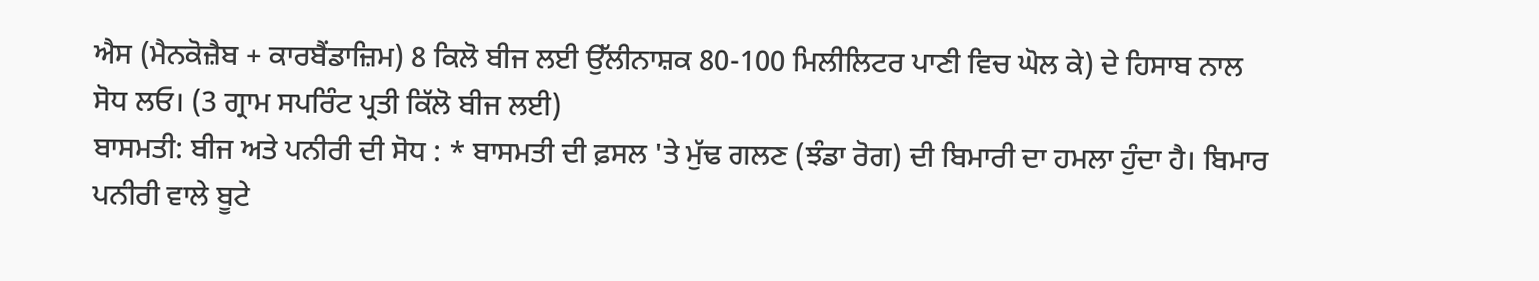ਐਸ (ਮੈਨਕੋਜ਼ੈਬ + ਕਾਰਬੈਂਡਾਜ਼ਿਮ) 8 ਕਿਲੋ ਬੀਜ ਲਈ ਉੱਲੀਨਾਸ਼ਕ 80-100 ਮਿਲੀਲਿਟਰ ਪਾਣੀ ਵਿਚ ਘੋਲ ਕੇ) ਦੇ ਹਿਸਾਬ ਨਾਲ ਸੋਧ ਲਓ। (3 ਗ੍ਰਾਮ ਸਪਰਿੰਟ ਪ੍ਰਤੀ ਕਿੱਲੋ ਬੀਜ ਲਈ)
ਬਾਸਮਤੀ: ਬੀਜ ਅਤੇ ਪਨੀਰੀ ਦੀ ਸੋਧ : * ਬਾਸਮਤੀ ਦੀ ਫ਼ਸਲ 'ਤੇ ਮੁੱਢ ਗਲਣ (ਝੰਡਾ ਰੋਗ) ਦੀ ਬਿਮਾਰੀ ਦਾ ਹਮਲਾ ਹੁੰਦਾ ਹੈ। ਬਿਮਾਰ ਪਨੀਰੀ ਵਾਲੇ ਬੂਟੇ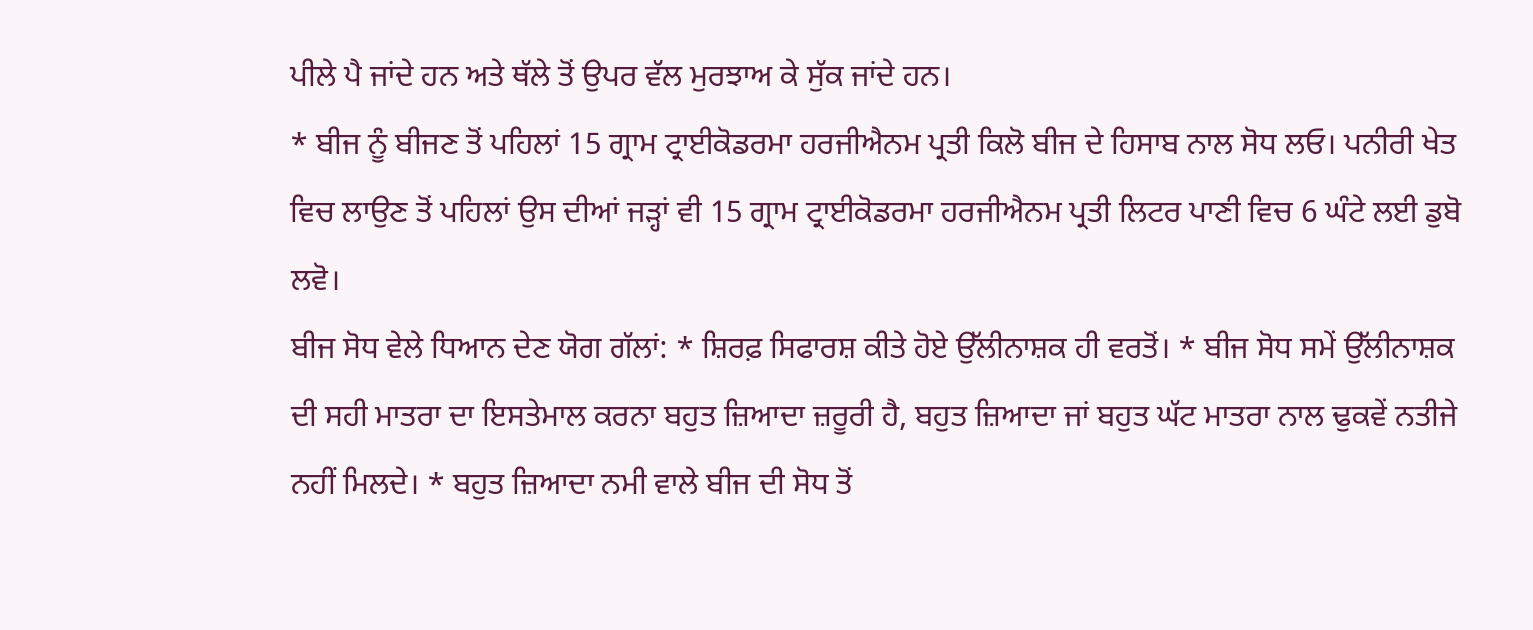ਪੀਲੇ ਪੈ ਜਾਂਦੇ ਹਨ ਅਤੇ ਥੱਲੇ ਤੋਂ ਉਪਰ ਵੱਲ ਮੁਰਝਾਅ ਕੇ ਸੁੱਕ ਜਾਂਦੇ ਹਨ।
* ਬੀਜ ਨੂੰ ਬੀਜਣ ਤੋਂ ਪਹਿਲਾਂ 15 ਗ੍ਰਾਮ ਟ੍ਰਾਈਕੋਡਰਮਾ ਹਰਜੀਐਨਮ ਪ੍ਰਤੀ ਕਿਲੋ ਬੀਜ ਦੇ ਹਿਸਾਬ ਨਾਲ ਸੋਧ ਲਓ। ਪਨੀਰੀ ਖੇਤ ਵਿਚ ਲਾਉਣ ਤੋਂ ਪਹਿਲਾਂ ਉਸ ਦੀਆਂ ਜੜ੍ਹਾਂ ਵੀ 15 ਗ੍ਰਾਮ ਟ੍ਰਾਈਕੋਡਰਮਾ ਹਰਜੀਐਨਮ ਪ੍ਰਤੀ ਲਿਟਰ ਪਾਣੀ ਵਿਚ 6 ਘੰਟੇ ਲਈ ਡੁਬੋ ਲਵੋ।
ਬੀਜ ਸੋਧ ਵੇਲੇ ਧਿਆਨ ਦੇਣ ਯੋਗ ਗੱਲਾਂ: * ਸ਼ਿਰਫ਼ ਸਿਫਾਰਸ਼ ਕੀਤੇ ਹੋਏ ਉੱਲੀਨਾਸ਼ਕ ਹੀ ਵਰਤੋਂ। * ਬੀਜ ਸੋਧ ਸਮੇਂ ਉੱਲੀਨਾਸ਼ਕ ਦੀ ਸਹੀ ਮਾਤਰਾ ਦਾ ਇਸਤੇਮਾਲ ਕਰਨਾ ਬਹੁਤ ਜ਼ਿਆਦਾ ਜ਼ਰੂਰੀ ਹੈ, ਬਹੁਤ ਜ਼ਿਆਦਾ ਜਾਂ ਬਹੁਤ ਘੱਟ ਮਾਤਰਾ ਨਾਲ ਢੁਕਵੇਂ ਨਤੀਜੇ ਨਹੀਂ ਮਿਲਦੇ। * ਬਹੁਤ ਜ਼ਿਆਦਾ ਨਮੀ ਵਾਲੇ ਬੀਜ ਦੀ ਸੋਧ ਤੋਂ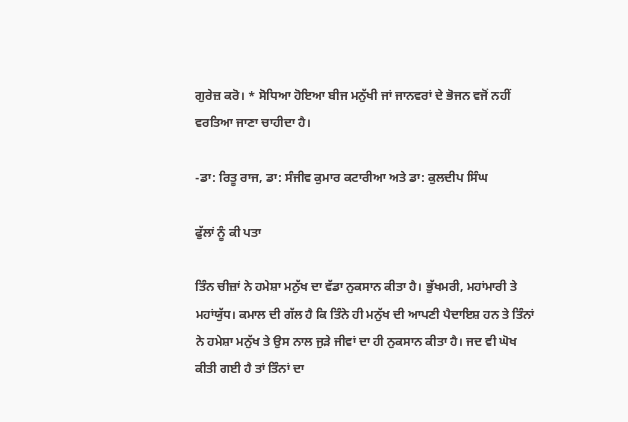ਗੁਰੇਜ਼ ਕਰੋ। * ਸੋਧਿਆ ਹੋਇਆ ਬੀਜ ਮਨੁੱਖੀ ਜਾਂ ਜਾਨਵਰਾਂ ਦੇ ਭੋਜਨ ਵਜੋਂ ਨਹੀਂ ਵਰਤਿਆ ਜਾਣਾ ਚਾਹੀਦਾ ਹੈ।

-ਡਾ: ਰਿਤੂ ਰਾਜ, ਡਾ: ਸੰਜੀਵ ਕੁਮਾਰ ਕਟਾਰੀਆ ਅਤੇ ਡਾ: ਕੁਲਦੀਪ ਸਿੰਘ

ਫੁੱਲਾਂ ਨੂੰ ਕੀ ਪਤਾ

ਤਿੰਨ ਚੀਜ਼ਾਂ ਨੇ ਹਮੇਸ਼ਾ ਮਨੁੱਖ ਦਾ ਵੱਡਾ ਨੁਕਸਾਨ ਕੀਤਾ ਹੈ। ਭੁੱਖਮਰੀ, ਮਹਾਂਮਾਰੀ ਤੇ ਮਹਾਂਯੁੱਧ। ਕਮਾਲ ਦੀ ਗੱਲ ਹੈ ਕਿ ਤਿੰਨੇ ਹੀ ਮਨੁੱਖ ਦੀ ਆਪਣੀ ਪੈਦਾਇਸ਼ ਹਨ ਤੇ ਤਿੰਨਾਂ ਨੇ ਹਮੇਸ਼ਾ ਮਨੁੱਖ ਤੇ ਉਸ ਨਾਲ ਜੁੜੇ ਜੀਵਾਂ ਦਾ ਹੀ ਨੁਕਸਾਨ ਕੀਤਾ ਹੈ। ਜਦ ਵੀ ਘੋਖ ਕੀਤੀ ਗਈ ਹੈ ਤਾਂ ਤਿੰਨਾਂ ਦਾ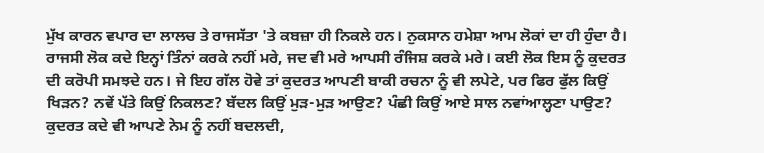ਮੁੱਖ ਕਾਰਨ ਵਪਾਰ ਦਾ ਲਾਲਚ ਤੇ ਰਾਜਸੱਤਾ 'ਤੇ ਕਬਜ਼ਾ ਹੀ ਨਿਕਲੇ ਹਨ। ਨੁਕਸਾਨ ਹਮੇਸ਼ਾ ਆਮ ਲੋਕਾਂ ਦਾ ਹੀ ਹੁੰਦਾ ਹੈ। ਰਾਜਸੀ ਲੋਕ ਕਦੇ ਇਨ੍ਹਾਂ ਤਿੰਨਾਂ ਕਰਕੇ ਨਹੀਂ ਮਰੇ, ਜਦ ਵੀ ਮਰੇ ਆਪਸੀ ਰੰਜਿਸ਼ ਕਰਕੇ ਮਰੇ। ਕਈ ਲੋਕ ਇਸ ਨੂੰ ਕੁਦਰਤ ਦੀ ਕਰੋਪੀ ਸਮਝਦੇ ਹਨ। ਜੇ ਇਹ ਗੱਲ ਹੋਵੇ ਤਾਂ ਕੁਦਰਤ ਆਪਣੀ ਬਾਕੀ ਰਚਨਾ ਨੂੰ ਵੀ ਲਪੇਟੇ, ਪਰ ਫਿਰ ਫੁੱਲ ਕਿਉਂ ਖਿੜਨ? ਨਵੇਂ ਪੱਤੇ ਕਿਉਂ ਨਿਕਲਣ? ਬੱਦਲ ਕਿਉਂ ਮੁੜ-ਮੁੜ ਆਉਣ? ਪੰਛੀ ਕਿਉਂ ਆਏ ਸਾਲ ਨਵਾਂਆਲ੍ਹਣਾ ਪਾਉਣ? ਕੁਦਰਤ ਕਦੇ ਵੀ ਆਪਣੇ ਨੇਮ ਨੂੰ ਨਹੀਂ ਬਦਲਦੀ,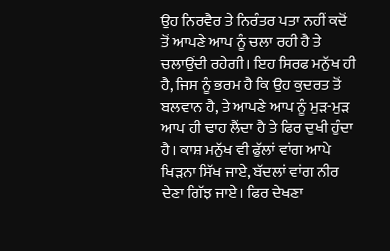ਉਹ ਨਿਰਵੈਰ ਤੇ ਨਿਰੰਤਰ ਪਤਾ ਨਹੀਂ ਕਦੋਂ ਤੋਂ ਆਪਣੇ ਆਪ ਨੂੰ ਚਲਾ ਰਹੀ ਹੈ ਤੇ ਚਲਾਉਂਦੀ ਰਹੇਗੀ। ਇਹ ਸਿਰਫ ਮਨੁੱਖ ਹੀ ਹੈ, ਜਿਸ ਨੂੰ ਭਰਮ ਹੈ ਕਿ ਉਹ ਕੁਦਰਤ ਤੋਂ ਬਲਵਾਨ ਹੈ, ਤੇ ਆਪਣੇ ਆਪ ਨੂੰ ਮੁੜ-ਮੁੜ ਆਪ ਹੀ ਢਾਹ ਲੈਂਦਾ ਹੈ ਤੇ ਫਿਰ ਦੁਖੀ ਹੁੰਦਾ ਹੈ। ਕਾਸ਼ ਮਨੁੱਖ ਵੀ ਫੁੱਲਾਂ ਵਾਂਗ ਆਪੇ ਖਿੜਨਾ ਸਿੱਖ ਜਾਏ, ਬੱਦਲਾਂ ਵਾਂਗ ਨੀਰ ਦੇਣਾ ਗਿੱਝ ਜਾਏ। ਫਿਰ ਦੇਖਣਾ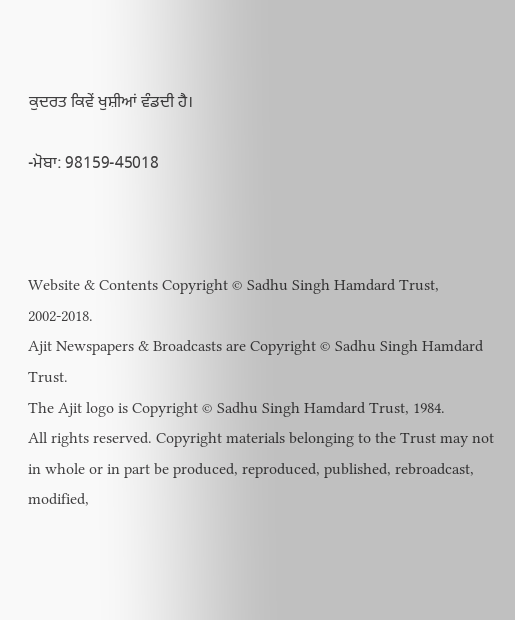ਕੁਦਰਤ ਕਿਵੇਂ ਖੁਸ਼ੀਆਂ ਵੰਡਦੀ ਹੈ।

-ਮੋਬਾ: 98159-45018



Website & Contents Copyright © Sadhu Singh Hamdard Trust, 2002-2018.
Ajit Newspapers & Broadcasts are Copyright © Sadhu Singh Hamdard Trust.
The Ajit logo is Copyright © Sadhu Singh Hamdard Trust, 1984.
All rights reserved. Copyright materials belonging to the Trust may not in whole or in part be produced, reproduced, published, rebroadcast, modified,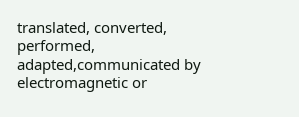translated, converted, performed, adapted,communicated by electromagnetic or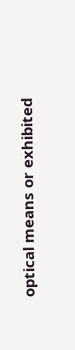optical means or exhibited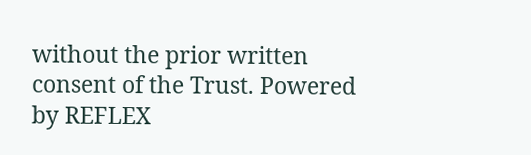without the prior written consent of the Trust. Powered by REFLEX